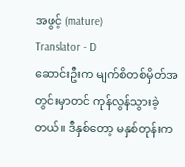အဖွင့် (mature)
Translator - D
ဆောင်းဦးက မျက်စိတစ်မှိတ်အတွင်းမှာတင် ကုန်လွန်သွားခဲ့တယ်။ ဒီနှစ်တော့ မနှစ်တုန်းက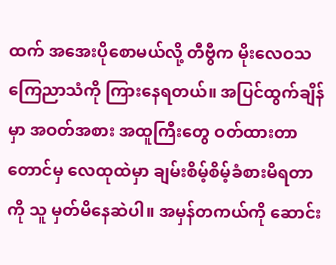ထက် အအေးပိုစောမယ်လို့ တီဗွီက မိုးလေဝသ ကြေညာသံကို ကြားနေရတယ်။ အပြင်ထွက်ချိန်မှာ အဝတ်အစား အထူကြီးတွေ ဝတ်ထားတာတောင်မှ လေထုထဲမှာ ချမ်းစိမ့်စိမ့်ခံစားမိရတာကို သူ မှတ်မိနေဆဲပါ။ အမှန်တကယ်ကို ဆောင်း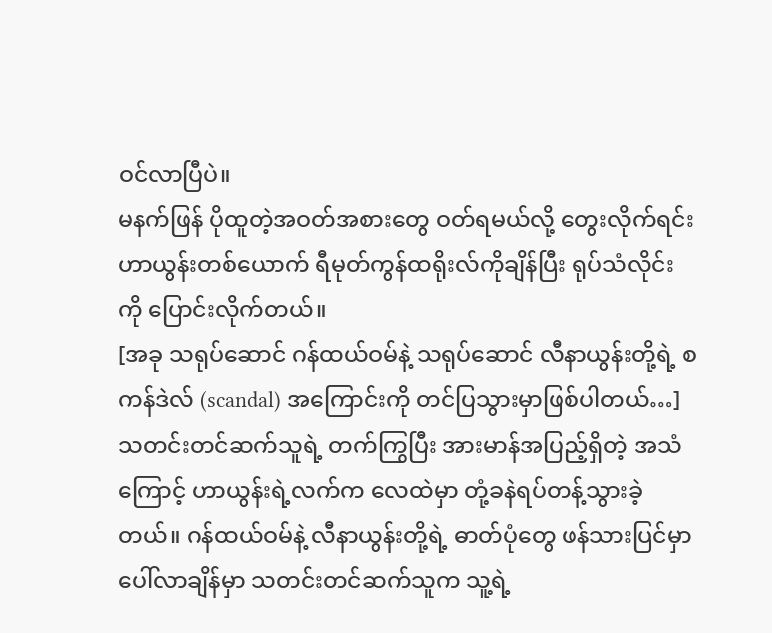ဝင်လာပြီပဲ။
မနက်ဖြန် ပိုထူတဲ့အဝတ်အစားတွေ ဝတ်ရမယ်လို့ တွေးလိုက်ရင်း ဟာယွန်းတစ်ယောက် ရီမုတ်ကွန်ထရိုးလ်ကိုချိန်ပြီး ရုပ်သံလိုင်းကို ပြောင်းလိုက်တယ်။
[အခု သရုပ်ဆောင် ဂန်ထယ်ဝမ်နဲ့ သရုပ်ဆောင် လီနာယွန်းတို့ရဲ့ စကန်ဒဲလ် (scandal) အကြောင်းကို တင်ပြသွားမှာဖြစ်ပါတယ်…]
သတင်းတင်ဆက်သူရဲ့ တက်ကြွပြီး အားမာန်အပြည့်ရှိတဲ့ အသံကြောင့် ဟာယွန်းရဲ့လက်က လေထဲမှာ တုံ့ခနဲရပ်တန့်သွားခဲ့တယ်။ ဂန်ထယ်ဝမ်နဲ့ လီနာယွန်းတို့ရဲ့ ဓာတ်ပုံတွေ ဖန်သားပြင်မှာ ပေါ်လာချိန်မှာ သတင်းတင်ဆက်သူက သူ့ရဲ့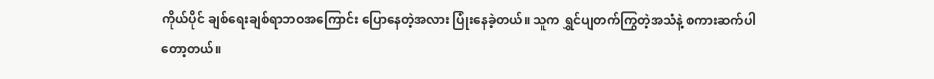ကိုယ်ပိုင် ချစ်ရေးချစ်ရာဘဝအကြောင်း ပြောနေတဲ့အလား ပြုံးနေခဲ့တယ်။ သူက ရွှင်ပျတက်ကြွတဲ့အသံနဲ့ စကားဆက်ပါတော့တယ်။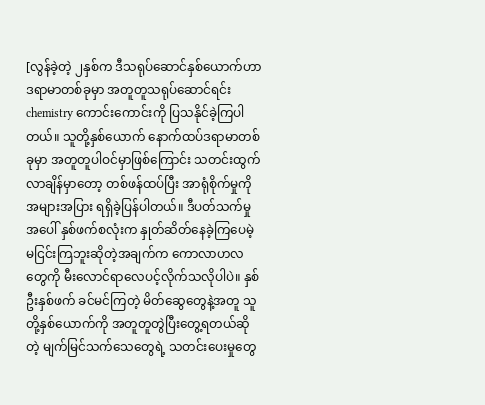[လွန်ခဲ့တဲ့ ၂နှစ်က ဒီသရုပ်ဆောင်နှစ်ယောက်ဟာ ဒရာမာတစ်ခုမှာ အတူတူသရုပ်ဆောင်ရင်း chemistry ကောင်းကောင်းကို ပြသနိုင်ခဲ့ကြပါတယ်။ သူတို့နှစ်ယောက် နောက်ထပ်ဒရာမာတစ်ခုမှာ အတူတူပါဝင်မှာဖြစ်ကြောင်း သတင်းထွက်လာချိန်မှာတော့ တစ်ဖန်ထပ်ပြီး အာရုံစိုက်မှုကို အများအပြား ရရှိခဲ့ပြန်ပါတယ်။ ဒီပတ်သက်မှုအပေါ် နှစ်ဖက်စလုံးက နှုတ်ဆိတ်နေခဲ့ကြပေမဲ့ မငြင်းကြဘူးဆိုတဲ့အချက်က ကောလာဟလတွေကို မီးလောင်ရာလေပင့်လိုက်သလိုပါပဲ။ နှစ်ဦးနှစ်ဖက် ခင်မင်ကြတဲ့ မိတ်ဆွေတွေနဲ့အတူ သူတို့နှစ်ယောက်ကို အတူတူတွဲပြီးတွေ့ရတယ်ဆိုတဲ့ မျက်မြင်သက်သေတွေရဲ့ သတင်းပေးမှုတွေ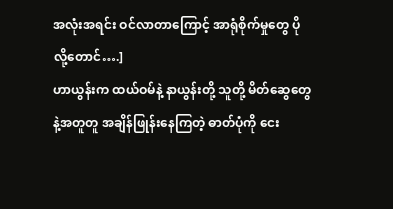အလုံးအရင်း ဝင်လာတာကြောင့် အာရုံစိုက်မှုတွေ ပိုလို့တောင်….]
ဟာယွန်းက ထယ်ဝမ်နဲ့ နာယွန်းတို့ သူတို့ မိတ်ဆွေတွေနဲ့အတူတူ အချိန်ဖြုန်းနေကြတဲ့ ဓာတ်ပုံကို ငေး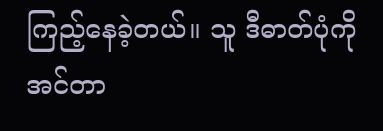ကြည့်နေခဲ့တယ်။ သူ ဒီဓာတ်ပုံကို အင်တာ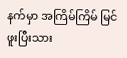နက်မှာ အကြိမ်ကြိမ် မြင်ဖူးပြီးသား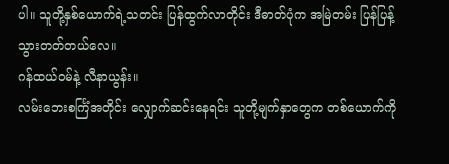ပါ။ သူတို့နှစ်ယောက်ရဲ့သတင်း ပြန်ထွက်လာတိုင်း ဒီဓာတ်ပုံက အမြဲတမ်း ပြန်ပြန့်သွားတတ်တယ်လေ။
ဂန်ထယ်ဝမ်နဲ့ လီနာယွန်း။
လမ်းဘေးစင်္ကြံအတိုင်း လျှောက်ဆင်းနေရင်း သူတို့မျက်နှာတွေက တစ်ယောက်ကို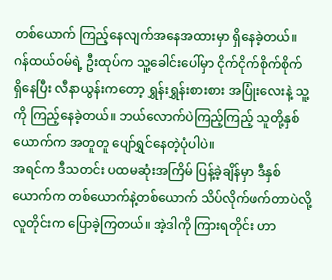တစ်ယောက် ကြည့်နေလျက်အနေအထားမှာ ရှိနေခဲ့တယ်။ ဂန်ထယ်ဝမ်ရဲ့ ဦးထုပ်က သူ့ခေါင်းပေါ်မှာ ငိုက်ငိုက်စိုက်စိုက် ရှိနေပြီး လီနာယွန်းကတော့ ရွှန်းရွှန်းစားစား အပြုံးလေးနဲ့ သူ့ကို ကြည့်နေခဲ့တယ်။ ဘယ်လောက်ပဲကြည့်ကြည့် သူတို့နှစ်ယောက်က အတူတူ ပျော်ရွှင်နေတဲ့ပုံပါပဲ။
အရင်က ဒီသတင်း ပထမဆုံးအကြိမ် ပြန့်ခဲ့ချိန်မှာ ဒီနှစ်ယောက်က တစ်ယောက်နဲ့တစ်ယောက် သိပ်လိုက်ဖက်တာပဲလို့ လူတိုင်းက ပြောခဲ့ကြတယ်။ အဲ့ဒါကို ကြားရတိုင်း ဟာ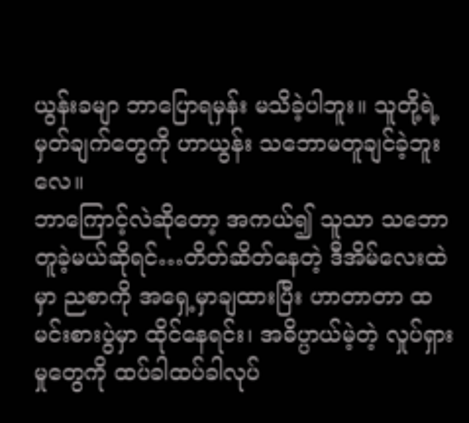ယွန်းခမျာ ဘာပြောရမှန်း မသိခဲ့ပါဘူး။ သူတို့ရဲ့ မှတ်ချက်တွေကို ဟာယွန်း သဘောမတူချင်ခဲ့ဘူးလေ။
ဘာကြောင့်လဲဆိုတော့ အကယ်၍ သူသာ သဘောတူခဲ့မယ်ဆိုရင်…တိတ်ဆိတ်နေတဲ့ ဒီအိမ်လေးထဲမှာ ညစာကို အရှေ့မှာချထားပြီး ဟာတာတာ ထမင်းစားပွဲမှာ ထိုင်နေရင်း၊ အဓိပ္ပာယ်မဲ့တဲ့ လှုပ်ရှားမှုတွေကို ထပ်ခါထပ်ခါလုပ်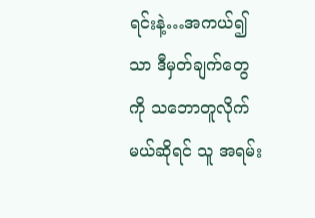ရင်းနဲ့…အကယ်၍သာ ဒီမှတ်ချက်တွေကို သဘောတူလိုက်မယ်ဆိုရင် သူ အရမ်း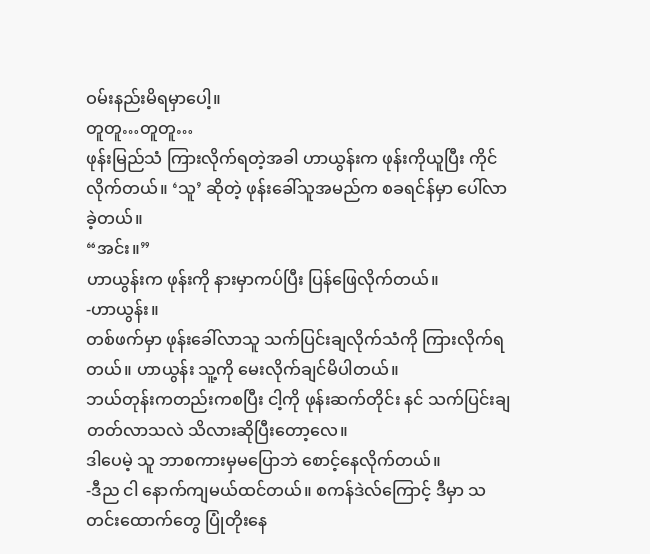ဝမ်းနည်းမိရမှာပေါ့။
တူတူ…တူတူ…
ဖုန်းမြည်သံ ကြားလိုက်ရတဲ့အခါ ဟာယွန်းက ဖုန်းကိုယူပြီး ကိုင်လိုက်တယ်။ ‘သူ’ ဆိုတဲ့ ဖုန်းခေါ်သူအမည်က စခရင်န်မှာ ပေါ်လာခဲ့တယ်။
“အင်း။”
ဟာယွန်းက ဖုန်းကို နားမှာကပ်ပြီး ပြန်ဖြေလိုက်တယ်။
-ဟာယွန်း။
တစ်ဖက်မှာ ဖုန်းခေါ်လာသူ သက်ပြင်းချလိုက်သံကို ကြားလိုက်ရတယ်။ ဟာယွန်း သူ့ကို မေးလိုက်ချင်မိပါတယ်။
ဘယ်တုန်းကတည်းကစပြီး ငါ့ကို ဖုန်းဆက်တိုင်း နင် သက်ပြင်းချတတ်လာသလဲ သိလားဆိုပြီးတော့လေ။
ဒါပေမဲ့ သူ ဘာစကားမှမပြောဘဲ စောင့်နေလိုက်တယ်။
-ဒီည ငါ နောက်ကျမယ်ထင်တယ်။ စကန်ဒဲလ်ကြောင့် ဒီမှာ သတင်းထောက်တွေ ပြုံတိုးနေ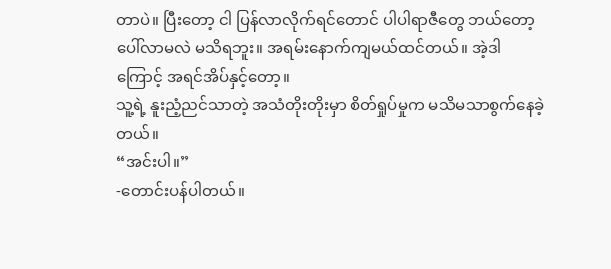တာပဲ။ ပြီးတော့ ငါ ပြန်လာလိုက်ရင်တောင် ပါပါရာဇီတွေ ဘယ်တော့ပေါ်လာမလဲ မသိရဘူး။ အရမ်းနောက်ကျမယ်ထင်တယ်။ အဲ့ဒါကြောင့် အရင်အိပ်နှင့်တော့။
သူ့ရဲ့ နူးညံ့ညင်သာတဲ့ အသံတိုးတိုးမှာ စိတ်ရှုပ်မှုက မသိမသာစွက်နေခဲ့တယ်။
“အင်းပါ။”
-တောင်းပန်ပါတယ်။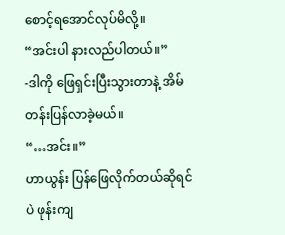စောင့်ရအောင်လုပ်မိလို့။
“အင်းပါ နားလည်ပါတယ်။”
-ဒါကို ဖြေရှင်းပြီးသွားတာနဲ့ အိမ်တန်းပြန်လာခဲ့မယ်။
“…အင်း။”
ဟာယွန်း ပြန်ဖြေလိုက်တယ်ဆိုရင်ပဲ ဖုန်းကျ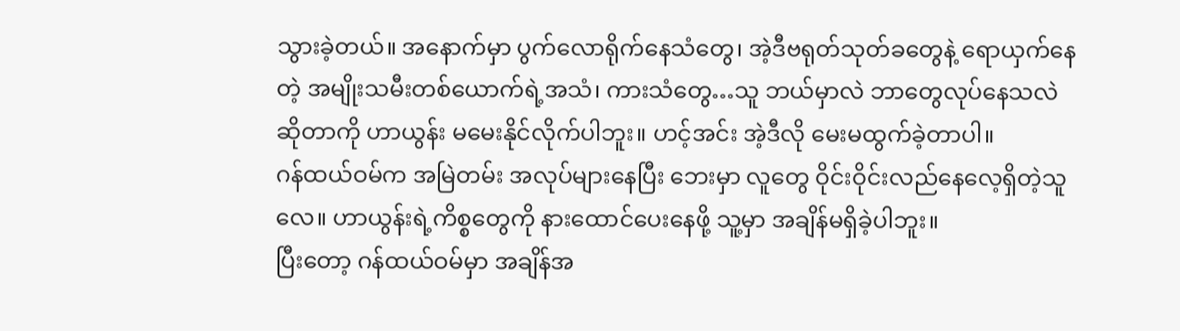သွားခဲ့တယ်။ အနောက်မှာ ပွက်လောရိုက်နေသံတွေ၊ အဲ့ဒီဗရုတ်သုတ်ခတွေနဲ့ ရောယှက်နေတဲ့ အမျိုးသမီးတစ်ယောက်ရဲ့အသံ၊ ကားသံတွေ…သူ ဘယ်မှာလဲ ဘာတွေလုပ်နေသလဲဆိုတာကို ဟာယွန်း မမေးနိုင်လိုက်ပါဘူး။ ဟင့်အင်း အဲ့ဒီလို မေးမထွက်ခဲ့တာပါ။
ဂန်ထယ်ဝမ်က အမြဲတမ်း အလုပ်များနေပြီး ဘေးမှာ လူတွေ ဝိုင်းဝိုင်းလည်နေလေ့ရှိတဲ့သူလေ။ ဟာယွန်းရဲ့ကိစ္စတွေကို နားထောင်ပေးနေဖို့ သူ့မှာ အချိန်မရှိခဲ့ပါဘူး။
ပြီးတော့ ဂန်ထယ်ဝမ်မှာ အချိန်အ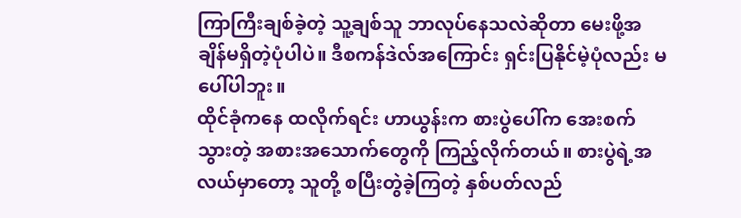ကြာကြီးချစ်ခဲ့တဲ့ သူ့ချစ်သူ ဘာလုပ်နေသလဲဆိုတာ မေးဖို့အချိန်မရှိတဲ့ပုံပါပဲ။ ဒီစကန်ဒဲလ်အကြောင်း ရှင်းပြနိုင်မဲ့ပုံလည်း မပေါ်ပါဘူး။
ထိုင်ခုံကနေ ထလိုက်ရင်း ဟာယွန်းက စားပွဲပေါ်က အေးစက်သွားတဲ့ အစားအသောက်တွေကို ကြည့်လိုက်တယ်။ စားပွဲရဲ့အလယ်မှာတော့ သူတို့ စပြီးတွဲခဲ့ကြတဲ့ နှစ်ပတ်လည်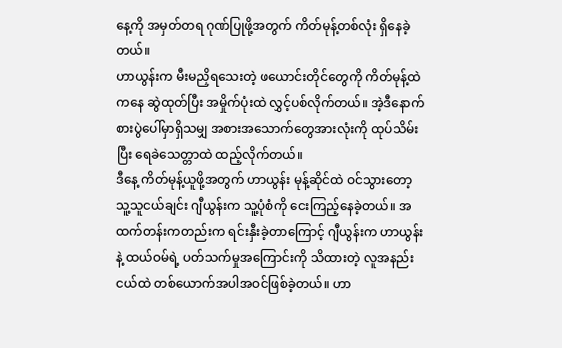နေ့ကို အမှတ်တရ ဂုဏ်ပြုဖို့အတွက် ကိတ်မုန့်တစ်လုံး ရှိနေခဲ့တယ်။
ဟာယွန်းက မီးမညှိရသေးတဲ့ ဖယောင်းတိုင်တွေကို ကိတ်မုန့်ထဲကနေ ဆွဲထုတ်ပြီး အမှိုက်ပုံးထဲ လွှင့်ပစ်လိုက်တယ်။ အဲ့ဒီနောက် စားပွဲပေါ်မှာရှိသမျှ အစားအသောက်တွေအားလုံးကို ထုပ်သိမ်းပြီး ရေခဲသေတ္တာထဲ ထည့်လိုက်တယ်။
ဒီနေ့ ကိတ်မုန့်ယူဖို့အတွက် ဟာယွန်း မုန့်ဆိုင်ထဲ ဝင်သွားတော့ သူ့သူငယ်ချင်း ဂျီယွန်းက သူ့ပုံစံကို ငေးကြည့်နေခဲ့တယ်။ အထက်တန်းကတည်းက ရင်းနှီးခဲ့တာကြောင့် ဂျီယွန်းက ဟာယွန်းနဲ့ ထယ်ဝမ်ရဲ့ ပတ်သက်မှုအကြောင်းကို သိထားတဲ့ လူအနည်းငယ်ထဲ တစ်ယောက်အပါအဝင်ဖြစ်ခဲ့တယ်။ ဟာ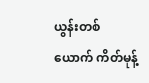ယွန်းတစ်ယောက် ကိတ်မုန့်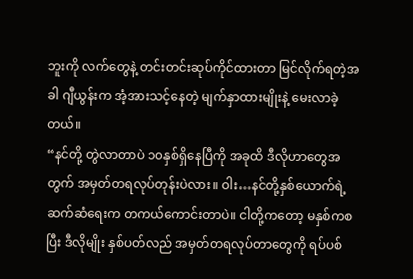ဘူးကို လက်တွေနဲ့ တင်းတင်းဆုပ်ကိုင်ထားတာ မြင်လိုက်ရတဲ့အခါ ဂျီယွန်းက အံ့အားသင့်နေတဲ့ မျက်နှာထားမျိုးနဲ့ မေးလာခဲ့တယ်။
“နင်တို့ တွဲလာတာပဲ ၁၀နှစ်ရှိနေပြီကို အခုထိ ဒီလိုဟာတွေအတွက် အမှတ်တရလုပ်တုန်းပဲလား။ ဝါး…နင်တို့နှစ်ယောက်ရဲ့ ဆက်ဆံရေးက တကယ်ကောင်းတာပဲ။ ငါတို့ကတော့ မနှစ်ကစပြီး ဒီလိုမျိုး နှစ်ပတ်လည် အမှတ်တရလုပ်တာတွေကို ရပ်ပစ်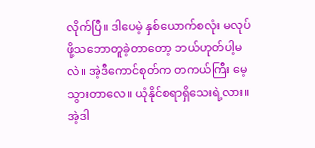လိုက်ပြီ။ ဒါပေမဲ့ နှစ်ယောက်စလုံး မလုပ်ဖို့သဘောတူခဲ့တာတော့ ဘယ်ဟုတ်ပါ့မလဲ။ အဲ့ဒီကောင်စုတ်က တကယ်ကြီး မေ့သွားတာလေ။ ယုံနိုင်စရာရှိသေးရဲ့လား။ အဲ့ဒါ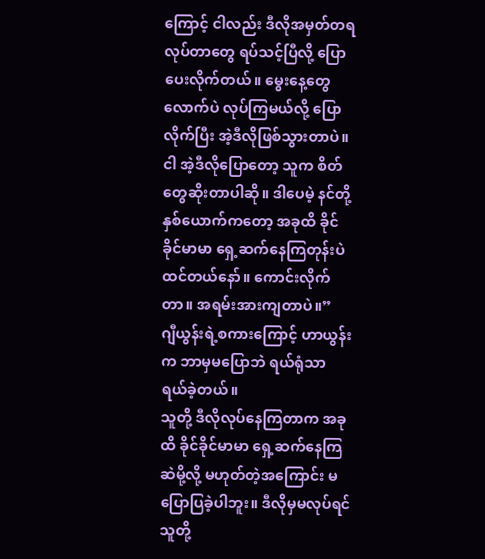ကြောင့် ငါလည်း ဒီလိုအမှတ်တရလုပ်တာတွေ ရပ်သင့်ပြီလို့ ပြောပေးလိုက်တယ်။ မွေးနေ့တွေလောက်ပဲ လုပ်ကြမယ်လို့ ပြောလိုက်ပြီး အဲ့ဒီလိုဖြစ်သွားတာပဲ။ ငါ အဲ့ဒီလိုပြောတော့ သူက စိတ်တွေဆိုးတာပါဆို။ ဒါပေမဲ့ နင်တို့နှစ်ယောက်ကတော့ အခုထိ ခိုင်ခိုင်မာမာ ရှေ့ဆက်နေကြတုန်းပဲထင်တယ်နော်။ ကောင်းလိုက်တာ။ အရမ်းအားကျတာပဲ။”
ဂျီယွန်းရဲ့စကားကြောင့် ဟာယွန်းက ဘာမှမပြောဘဲ ရယ်ရုံသာ ရယ်ခဲ့တယ်။
သူတို့ ဒီလိုလုပ်နေကြတာက အခုထိ ခိုင်ခိုင်မာမာ ရှေ့ဆက်နေကြဆဲမို့လို့ မဟုတ်တဲ့အကြောင်း မပြောပြခဲ့ပါဘူး။ ဒီလိုမှမလုပ်ရင် သူတို့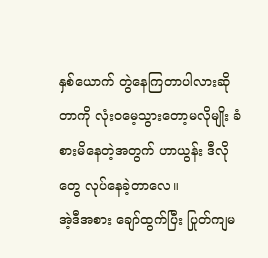နှစ်ယောက် တွဲနေကြတာပါလားဆိုတာကို လုံးဝမေ့သွားတော့မလိုမျိုး ခံစားမိနေတဲ့အတွက် ဟာယွန်း ဒီလိုတွေ လုပ်နေခဲ့တာလေ။
အဲ့ဒီအစား ချော်ထွက်ပြီး ပြုတ်ကျမ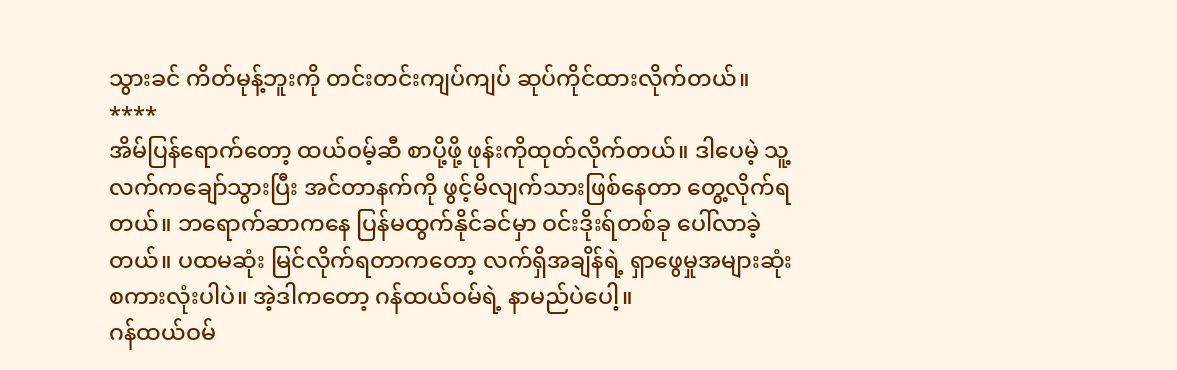သွားခင် ကိတ်မုန့်ဘူးကို တင်းတင်းကျပ်ကျပ် ဆုပ်ကိုင်ထားလိုက်တယ်။
****
အိမ်ပြန်ရောက်တော့ ထယ်ဝမ့်ဆီ စာပို့ဖို့ ဖုန်းကိုထုတ်လိုက်တယ်။ ဒါပေမဲ့ သူ့လက်ကချော်သွားပြီး အင်တာနက်ကို ဖွင့်မိလျက်သားဖြစ်နေတာ တွေ့လိုက်ရတယ်။ ဘရောက်ဆာကနေ ပြန်မထွက်နိုင်ခင်မှာ ဝင်းဒိုးရ်တစ်ခု ပေါ်လာခဲ့တယ်။ ပထမဆုံး မြင်လိုက်ရတာကတော့ လက်ရှိအချိန်ရဲ့ ရှာဖွေမှုအများဆုံး စကားလုံးပါပဲ။ အဲ့ဒါကတော့ ဂန်ထယ်ဝမ်ရဲ့ နာမည်ပဲပေါ့။
ဂန်ထယ်ဝမ်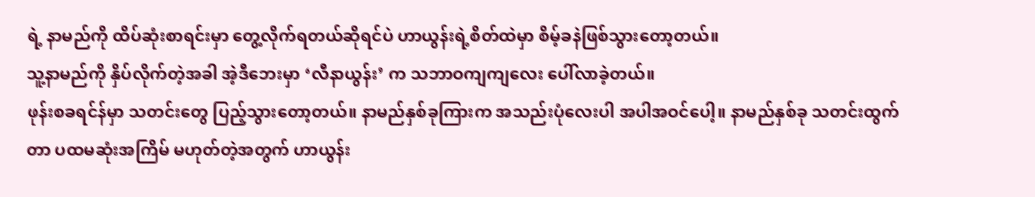ရဲ့ နာမည်ကို ထိပ်ဆုံးစာရင်းမှာ တွေ့လိုက်ရတယ်ဆိုရင်ပဲ ဟာယွန်းရဲ့စိတ်ထဲမှာ စိမ့်ခနဲဖြစ်သွားတော့တယ်။
သူ့နာမည်ကို နှိပ်လိုက်တဲ့အခါ အဲ့ဒီဘေးမှာ ‘လီနာယွန်း’ က သဘာဝကျကျလေး ပေါ်လာခဲ့တယ်။
ဖုန်းစခရင်န်မှာ သတင်းတွေ ပြည့်သွားတော့တယ်။ နာမည်နှစ်ခုကြားက အသည်းပုံလေးပါ အပါအဝင်ပေါ့။ နာမည်နှစ်ခု သတင်းထွက်တာ ပထမဆုံးအကြိမ် မဟုတ်တဲ့အတွက် ဟာယွန်း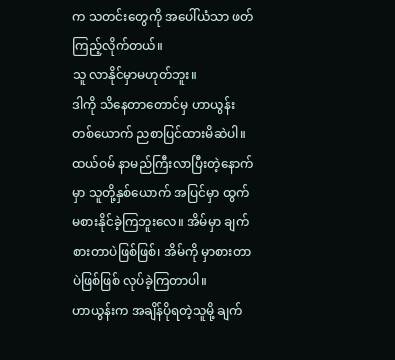က သတင်းတွေကို အပေါ်ယံသာ ဖတ်ကြည့်လိုက်တယ်။
သူ လာနိုင်မှာမဟုတ်ဘူး။
ဒါကို သိနေတာတောင်မှ ဟာယွန်းတစ်ယောက် ညစာပြင်ထားမိဆဲပါ။ ထယ်ဝမ် နာမည်ကြီးလာပြီးတဲ့နောက်မှာ သူတို့နှစ်ယောက် အပြင်မှာ ထွက်မစားနိုင်ခဲ့ကြဘူးလေ။ အိမ်မှာ ချက်စားတာပဲဖြစ်ဖြစ်၊ အိမ်ကို မှာစားတာပဲဖြစ်ဖြစ် လုပ်ခဲ့ကြတာပါ။
ဟာယွန်းက အချိန်ပိုရတဲ့သူမို့ ချက်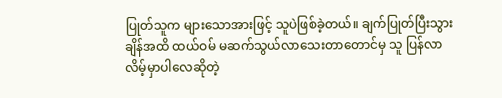ပြုတ်သူက များသောအားဖြင့် သူပဲဖြစ်ခဲ့တယ်။ ချက်ပြုတ်ပြီးသွားချိန်အထိ ထယ်ဝမ် မဆက်သွယ်လာသေးတာတောင်မှ သူ ပြန်လာလိမ့်မှာပါလေဆိုတဲ့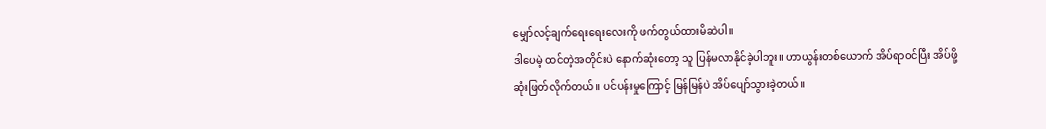မျှော်လင့်ချက်ရေးရေးလေးကို ဖက်တွယ်ထားမိဆဲပါ။
ဒါပေမဲ့ ထင်တဲ့အတိုင်းပဲ နောက်ဆုံးတော့ သူ ပြန်မလာနိုင်ခဲ့ပါဘူး။ ဟာယွန်းတစ်ယောက် အိပ်ရာဝင်ပြီး အိပ်ဖို့ဆုံးဖြတ်လိုက်တယ်။ ပင်ပန်းမှုကြောင့် မြန်မြန်ပဲ အိပ်ပျော်သွားခဲ့တယ်။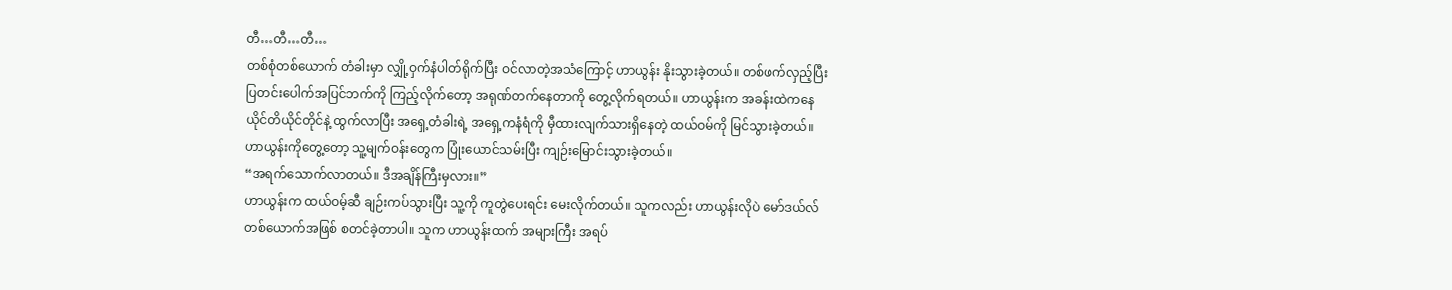တီ…တီ…တီ…
တစ်စုံတစ်ယောက် တံခါးမှာ လျှို့ဝှက်နံပါတ်ရိုက်ပြီး ဝင်လာတဲ့အသံကြောင့် ဟာယွန်း နိုးသွားခဲ့တယ်။ တစ်ဖက်လှည့်ပြီး ပြတင်းပေါက်အပြင်ဘက်ကို ကြည့်လိုက်တော့ အရုဏ်တက်နေတာကို တွေ့လိုက်ရတယ်။ ဟာယွန်းက အခန်းထဲကနေ ယိုင်တိယိုင်တိုင်နဲ့ ထွက်လာပြီး အရှေ့တံခါးရဲ့ အရှေ့ကနံရံကို မှီထားလျက်သားရှိနေတဲ့ ထယ်ဝမ်ကို မြင်သွားခဲ့တယ်။ ဟာယွန်းကိုတွေ့တော့ သူ့မျက်ဝန်းတွေက ပြုံးယောင်သမ်းပြီး ကျဉ်းမြောင်းသွားခဲ့တယ်။
“အရက်သောက်လာတယ်။ ဒီအချိန်ကြီးမှလား။”
ဟာယွန်းက ထယ်ဝမ့်ဆီ ချဉ်းကပ်သွားပြီး သူ့ကို ကူတွဲပေးရင်း မေးလိုက်တယ်။ သူကလည်း ဟာယွန်းလိုပဲ မော်ဒယ်လ်တစ်ယောက်အဖြစ် စတင်ခဲ့တာပါ။ သူက ဟာယွန်းထက် အများကြီး အရပ်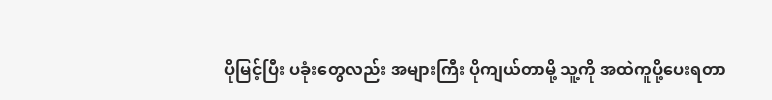ပိုမြင့်ပြီး ပခုံးတွေလည်း အများကြီး ပိုကျယ်တာမို့ သူ့ကို အထဲကူပို့ပေးရတာ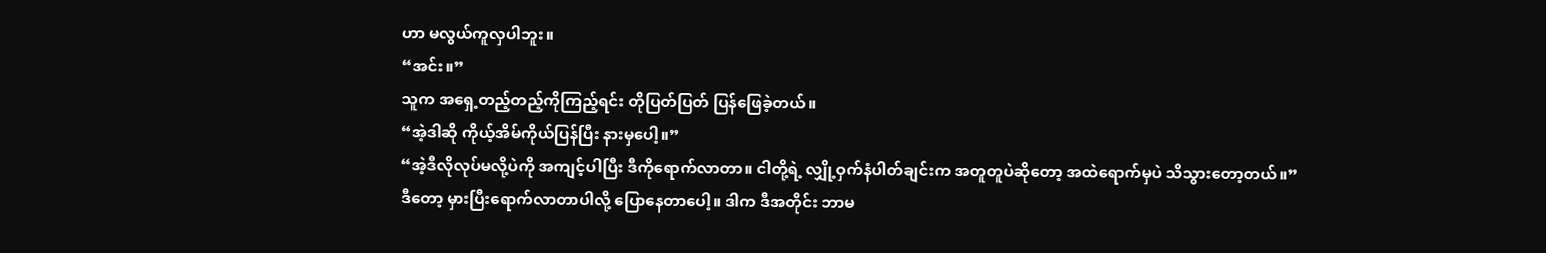ဟာ မလွယ်ကူလှပါဘူး။
“အင်း။”
သူက အရှေ့တည့်တည့်ကိုကြည့်ရင်း တိုပြတ်ပြတ် ပြန်ဖြေခဲ့တယ်။
“အဲ့ဒါဆို ကိုယ့်အိမ်ကိုယ်ပြန်ပြီး နားမှပေါ့။”
“အဲ့ဒီလိုလုပ်မလို့ပဲကို အကျင့်ပါပြီး ဒီကိုရောက်လာတာ။ ငါတို့ရဲ့ လျှို့ဝှက်နံပါတ်ချင်းက အတူတူပဲဆိုတော့ အထဲရောက်မှပဲ သိသွားတော့တယ်။”
ဒီတော့ မှားပြီးရောက်လာတာပါလို့ ပြောနေတာပေါ့။ ဒါက ဒီအတိုင်း ဘာမ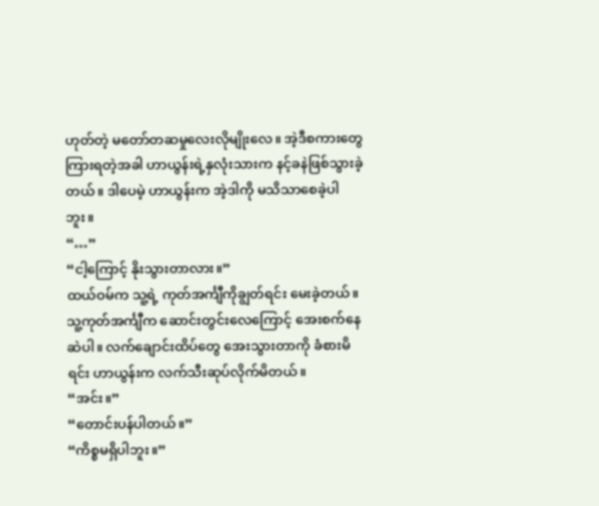ဟုတ်တဲ့ မတော်တဆမှုလေးလိုမျိုးလေ။ အဲ့ဒီစကားတွေ ကြားရတဲ့အခါ ဟာယွန်းရဲ့နှလုံးသားက နင့်ခနဲဖြစ်သွားခဲ့တယ်။ ဒါပေမဲ့ ဟာယွန်းက အဲ့ဒါကို မသိသာစေခဲ့ပါဘူး။
“…”
“ငါ့ကြောင့် နိုးသွားတာလား။”
ထယ်ဝမ်က သူ့ရဲ့ ကုတ်အင်္ကျီကိုချွတ်ရင်း မေးခဲ့တယ်။ သူ့ကုတ်အင်္ကျီက ဆောင်းတွင်းလေကြောင့် အေးစက်နေဆဲပါ။ လက်ချောင်းထိပ်တွေ အေးသွားတာကို ခံစားမိရင်း ဟာယွန်းက လက်သီးဆုပ်လိုက်မိတယ်။
“အင်း။”
“တောင်းပန်ပါတယ်။”
“ကိစ္စမရှိပါဘူး။”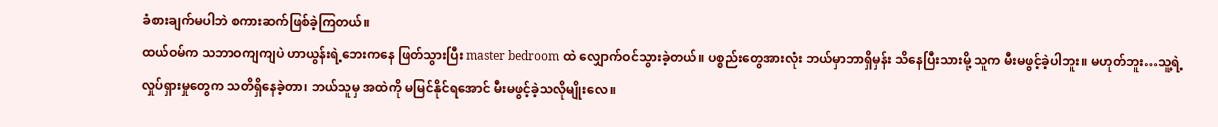ခံစားချက်မပါဘဲ စကားဆက်ဖြစ်ခဲ့ကြတယ်။
ထယ်ဝမ်က သဘာဝကျကျပဲ ဟာယွန်းရဲ့ဘေးကနေ ဖြတ်သွားပြီး master bedroom ထဲ လျှောက်ဝင်သွားခဲ့တယ်။ ပစ္စည်းတွေအားလုံး ဘယ်မှာဘာရှိမှန်း သိနေပြီးသားမို့ သူက မီးမဖွင့်ခဲ့ပါဘူး။ မဟုတ်ဘူး…သူ့ရဲ့လှုပ်ရှားမှုတွေက သတိရှိနေခဲ့တာ၊ ဘယ်သူမှ အထဲကို မမြင်နိုင်ရအောင် မီးမဖွင့်ခဲ့သလိုမျိုးလေ။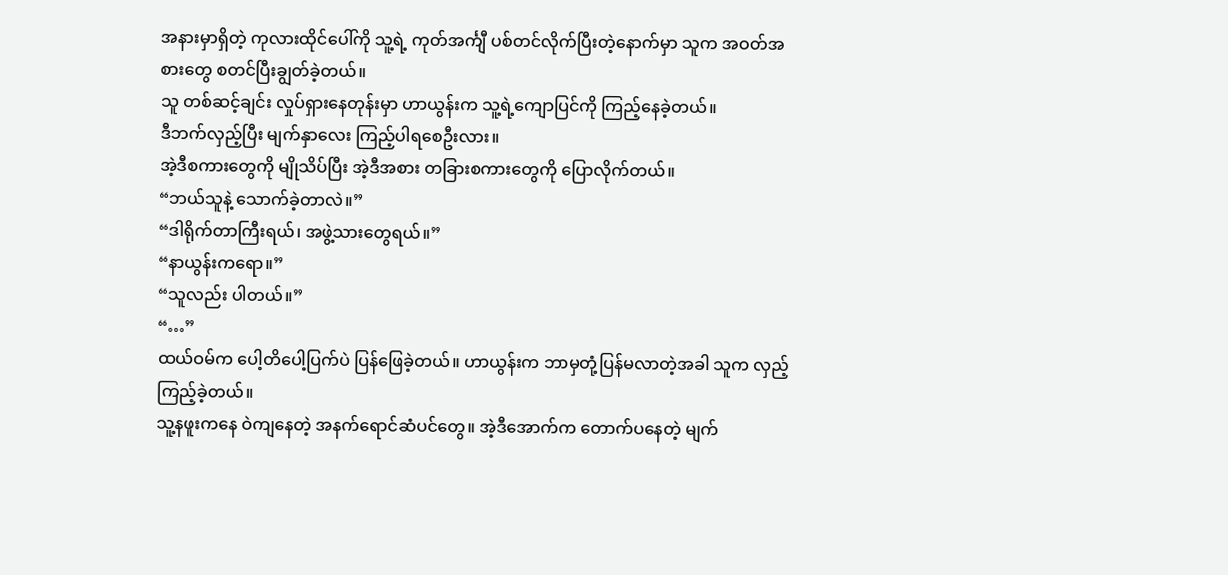အနားမှာရှိတဲ့ ကုလားထိုင်ပေါ်ကို သူ့ရဲ့ ကုတ်အင်္ကျီ ပစ်တင်လိုက်ပြီးတဲ့နောက်မှာ သူက အဝတ်အစားတွေ စတင်ပြီးချွတ်ခဲ့တယ်။
သူ တစ်ဆင့်ချင်း လှုပ်ရှားနေတုန်းမှာ ဟာယွန်းက သူ့ရဲ့ကျောပြင်ကို ကြည့်နေခဲ့တယ်။
ဒီဘက်လှည့်ပြီး မျက်နှာလေး ကြည့်ပါရစေဦးလား။
အဲ့ဒီစကားတွေကို မျိုသိပ်ပြီး အဲ့ဒီအစား တခြားစကားတွေကို ပြောလိုက်တယ်။
“ဘယ်သူနဲ့ သောက်ခဲ့တာလဲ။”
“ဒါရိုက်တာကြီးရယ်၊ အဖွဲ့သားတွေရယ်။”
“နာယွန်းကရော။”
“သူလည်း ပါတယ်။”
“…”
ထယ်ဝမ်က ပေါ့တိပေါ့ပြက်ပဲ ပြန်ဖြေခဲ့တယ်။ ဟာယွန်းက ဘာမှတုံ့ပြန်မလာတဲ့အခါ သူက လှည့်ကြည့်ခဲ့တယ်။
သူ့နဖူးကနေ ဝဲကျနေတဲ့ အနက်ရောင်ဆံပင်တွေ။ အဲ့ဒီအောက်က တောက်ပနေတဲ့ မျက်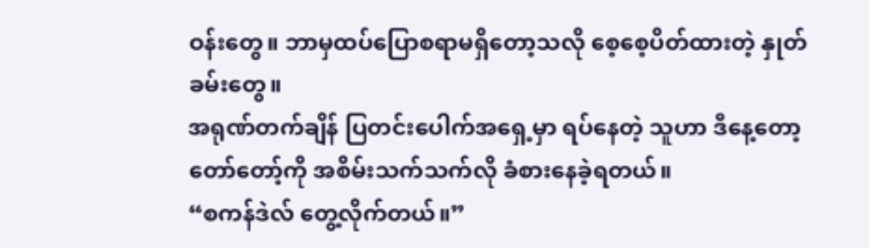ဝန်းတွေ။ ဘာမှထပ်ပြောစရာမရှိတော့သလို စေ့စေ့ပိတ်ထားတဲ့ နှုတ်ခမ်းတွေ။
အရုဏ်တက်ချိန် ပြတင်းပေါက်အရှေ့မှာ ရပ်နေတဲ့ သူဟာ ဒီနေ့တော့ တော်တော့်ကို အစိမ်းသက်သက်လို ခံစားနေခဲ့ရတယ်။
“စကန်ဒဲလ် တွေ့လိုက်တယ်။”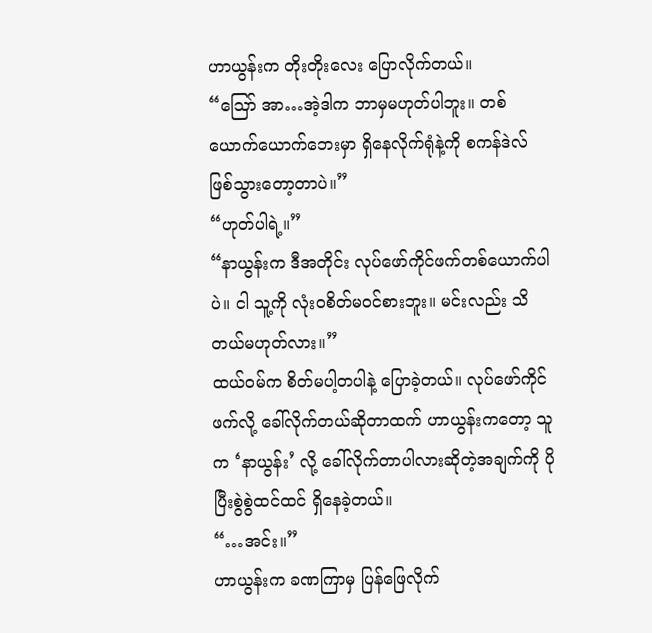ဟာယွန်းက တိုးတိုးလေး ပြောလိုက်တယ်။
“ဪ အာ…အဲ့ဒါက ဘာမှမဟုတ်ပါဘူး။ တစ်ယောက်ယောက်ဘေးမှာ ရှိနေလိုက်ရုံနဲ့ကို စကန်ဒဲလ် ဖြစ်သွားတော့တာပဲ။”
“ဟုတ်ပါရဲ့။”
“နာယွန်းက ဒီအတိုင်း လုပ်ဖော်ကိုင်ဖက်တစ်ယောက်ပါပဲ။ ငါ သူ့ကို လုံးဝစိတ်မဝင်စားဘူး။ မင်းလည်း သိတယ်မဟုတ်လား။”
ထယ်ဝမ်က စိတ်မပါ့တပါနဲ့ ပြောခဲ့တယ်။ လုပ်ဖော်ကိုင်ဖက်လို့ ခေါ်လိုက်တယ်ဆိုတာထက် ဟာယွန်းကတော့ သူက ‘နာယွန်း’ လို့ ခေါ်လိုက်တာပါလားဆိုတဲ့အချက်ကို ပိုပြီးစွဲစွဲထင်ထင် ရှိနေခဲ့တယ်။
“…အင်း။”
ဟာယွန်းက ခဏကြာမှ ပြန်ဖြေလိုက်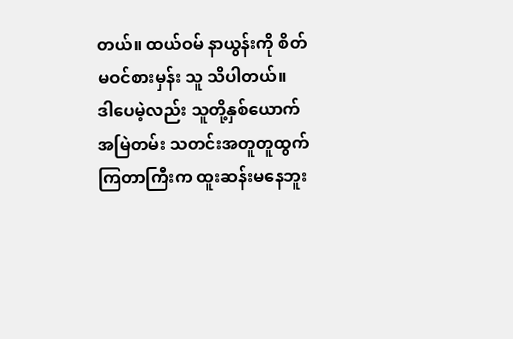တယ်။ ထယ်ဝမ် နာယွန်းကို စိတ်မဝင်စားမှန်း သူ သိပါတယ်။
ဒါပေမဲ့လည်း သူတို့နှစ်ယောက် အမြဲတမ်း သတင်းအတူတူထွက်ကြတာကြီးက ထူးဆန်းမနေဘူး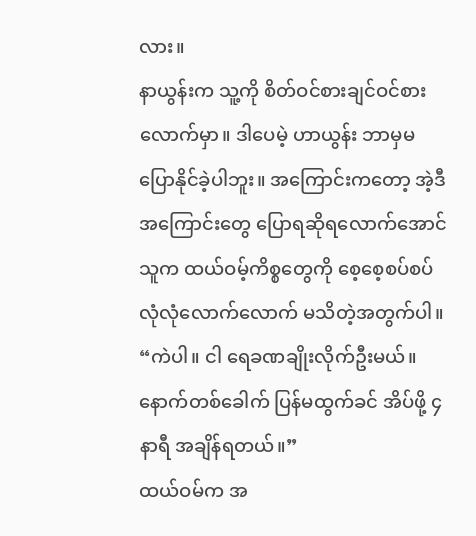လား။
နာယွန်းက သူ့ကို စိတ်ဝင်စားချင်ဝင်စားလောက်မှာ။ ဒါပေမဲ့ ဟာယွန်း ဘာမှမပြောနိုင်ခဲ့ပါဘူး။ အကြောင်းကတော့ အဲ့ဒီအကြောင်းတွေ ပြောရဆိုရလောက်အောင် သူက ထယ်ဝမ့်ကိစ္စတွေကို စေ့စေ့စပ်စပ် လုံလုံလောက်လောက် မသိတဲ့အတွက်ပါ။
“ကဲပါ။ ငါ ရေခဏချိုးလိုက်ဦးမယ်။ နောက်တစ်ခေါက် ပြန်မထွက်ခင် အိပ်ဖို့ ၄နာရီ အချိန်ရတယ်။”
ထယ်ဝမ်က အ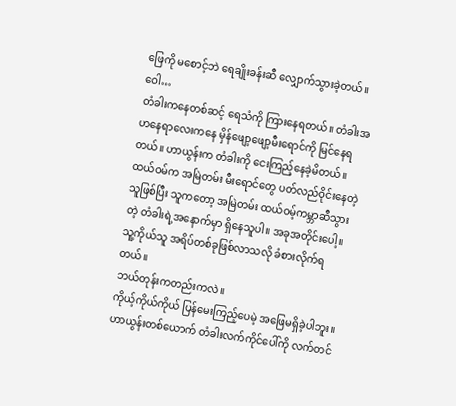ဖြေကို မစောင့်ဘဲ ရေချိုးခန်းဆီ လျှောက်သွားခဲ့တယ်။
ဝေါ…
တံခါးကနေတစ်ဆင့် ရေသံကို ကြားနေရတယ်။ တံခါးအဟနေရာလေးကနေ မှိန်ဖျော့ဖျော့မီးရောင်ကို မြင်နေရတယ်။ ဟာယွန်းက တံခါးကို ငေးကြည့်နေခဲ့မိတယ်။
ထယ်ဝမ်က အမြဲတမ်း မီးရောင်တွေ ပတ်လည်ဝိုင်းနေတဲ့သူဖြစ်ပြီး သူကတော့ အမြဲတမ်း ထယ်ဝမ့်ကမ္ဘာဆီသွားတဲ့ တံခါးရဲ့အနောက်မှာ ရှိနေသူပါ။ အခုအတိုင်းပေါ့။ သူ့ကိုယ်သူ အရိပ်တစ်ခုဖြစ်လာသလို ခံစားလိုက်ရတယ်။
ဘယ်တုန်းကတည်းကလဲ။
ကိုယ့်ကိုယ်ကိုယ် ပြန်မေးကြည့်ပေမဲ့ အဖြေမရှိခဲ့ပါဘူး။
ဟာယွန်းတစ်ယောက် တံခါးလက်ကိုင်ပေါ်ကို လက်တင်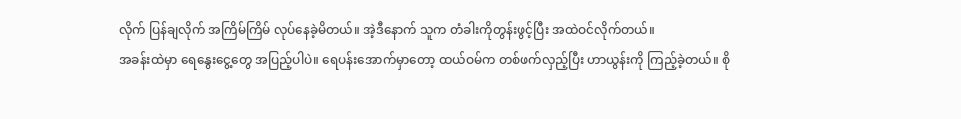လိုက် ပြန်ချလိုက် အကြိမ်ကြိမ် လုပ်နေခဲ့မိတယ်။ အဲ့ဒီနောက် သူက တံခါးကိုတွန်းဖွင့်ပြီး အထဲဝင်လိုက်တယ်။
အခန်းထဲမှာ ရေနွေးငွေ့တွေ အပြည့်ပါပဲ။ ရေပန်းအောက်မှာတော့ ထယ်ဝမ်က တစ်ဖက်လှည့်ပြီး ဟာယွန်းကို ကြည့်ခဲ့တယ်။ စို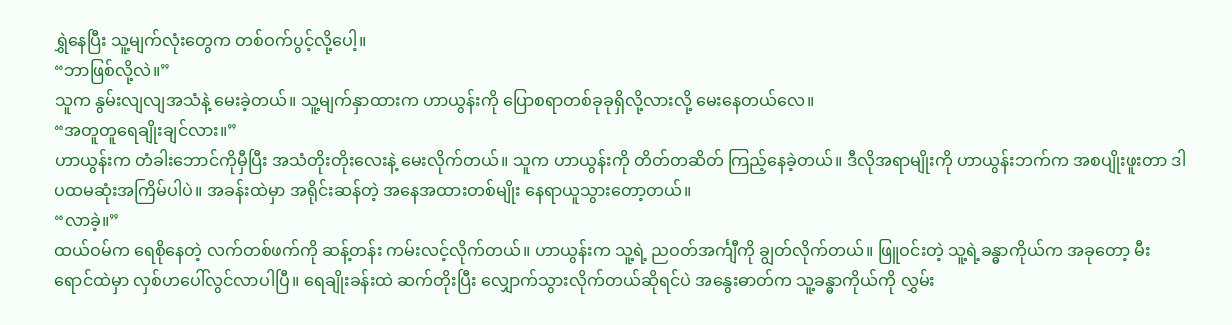ရွှဲနေပြီး သူ့မျက်လုံးတွေက တစ်ဝက်ပွင့်လို့ပေါ့။
“ဘာဖြစ်လို့လဲ။”
သူက နွမ်းလျလျအသံနဲ့ မေးခဲ့တယ်။ သူ့မျက်နှာထားက ဟာယွန်းကို ပြောစရာတစ်ခုခုရှိလို့လားလို့ မေးနေတယ်လေ။
“အတူတူရေချိုးချင်လား။”
ဟာယွန်းက တံခါးဘောင်ကိုမှီပြီး အသံတိုးတိုးလေးနဲ့ မေးလိုက်တယ်။ သူက ဟာယွန်းကို တိတ်တဆိတ် ကြည့်နေခဲ့တယ်။ ဒီလိုအရာမျိုးကို ဟာယွန်းဘက်က အစပျိုးဖူးတာ ဒါ ပထမဆုံးအကြိမ်ပါပဲ။ အခန်းထဲမှာ အရိုင်းဆန်တဲ့ အနေအထားတစ်မျိုး နေရာယူသွားတော့တယ်။
“လာခဲ့။”
ထယ်ဝမ်က ရေစိုနေတဲ့ လက်တစ်ဖက်ကို ဆန့်တန်း ကမ်းလင့်လိုက်တယ်။ ဟာယွန်းက သူ့ရဲ့ ညဝတ်အင်္ကျီကို ချွတ်လိုက်တယ်။ ဖြူဝင်းတဲ့ သူ့ရဲ့ခန္ဓာကိုယ်က အခုတော့ မီးရောင်ထဲမှာ လှစ်ဟပေါ်လွင်လာပါပြီ။ ရေချိုးခန်းထဲ ဆက်တိုးပြီး လျှောက်သွားလိုက်တယ်ဆိုရင်ပဲ အနွေးဓာတ်က သူ့ခန္ဓာကိုယ်ကို လွှမ်း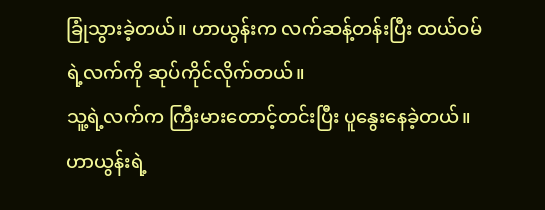ခြုံသွားခဲ့တယ်။ ဟာယွန်းက လက်ဆန့်တန်းပြီး ထယ်ဝမ်ရဲ့လက်ကို ဆုပ်ကိုင်လိုက်တယ်။
သူ့ရဲ့လက်က ကြီးမားတောင့်တင်းပြီး ပူနွေးနေခဲ့တယ်။
ဟာယွန်းရဲ့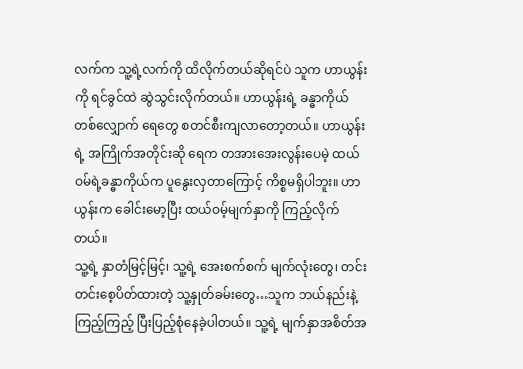လက်က သူ့ရဲ့လက်ကို ထိလိုက်တယ်ဆိုရင်ပဲ သူက ဟာယွန်းကို ရင်ခွင်ထဲ ဆွဲသွင်းလိုက်တယ်။ ဟာယွန်းရဲ့ ခန္ဓာကိုယ်တစ်လျှောက် ရေတွေ စတင်စီးကျလာတော့တယ်။ ဟာယွန်းရဲ့ အကြိုက်အတိုင်းဆို ရေက တအားအေးလွန်းပေမဲ့ ထယ်ဝမ်ရဲ့ခန္ဓာကိုယ်က ပူနွေးလှတာကြောင့် ကိစ္စမရှိပါဘူး။ ဟာယွန်းက ခေါင်းမော့ပြီး ထယ်ဝမ့်မျက်နှာကို ကြည့်လိုက်တယ်။
သူ့ရဲ့ နှာတံမြင့်မြင့်၊ သူ့ရဲ့ အေးစက်စက် မျက်လုံးတွေ၊ တင်းတင်းစေ့ပိတ်ထားတဲ့ သူ့နှုတ်ခမ်းတွေ…သူက ဘယ်နည်းနဲ့ကြည့်ကြည့် ပြီးပြည့်စုံနေခဲ့ပါတယ်။ သူ့ရဲ့ မျက်နှာအစိတ်အ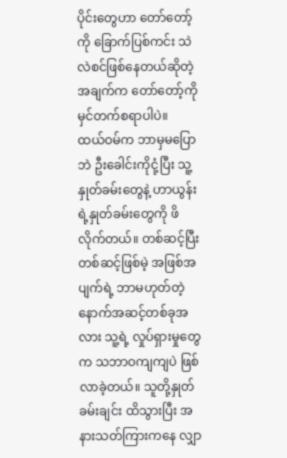ပိုင်းတွေဟာ တော်တော့်ကို ခြောက်ပြစ်ကင်း သဲလဲစင်ဖြစ်နေတယ်ဆိုတဲ့ အချက်က တော်တော့်ကို မှင်တက်စရာပါပဲ။
ထယ်ဝမ်က ဘာမှမပြောဘဲ ဦးခေါင်းကိုငုံ့ပြီး သူ့နှုတ်ခမ်းတွေနဲ့ ဟာယွန်းရဲ့နှုတ်ခမ်းတွေကို ဖိလိုက်တယ်။ တစ်ဆင့်ပြီးတစ်ဆင့်ဖြစ်မဲ့ အဖြစ်အပျက်ရဲ့ ဘာမဟုတ်တဲ့ နောက်အဆင့်တစ်ခုအလား သူ့ရဲ့ လှုပ်ရှားမှုတွေက သဘာဝကျကျပဲ ဖြစ်လာခဲ့တယ်။ သူတို့နှုတ်ခမ်းချင်း ထိသွားပြီး အနားသတ်ကြားကနေ လျှာ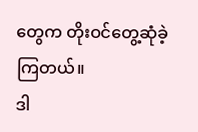တွေက တိုးဝင်တွေ့ဆုံခဲ့ကြတယ်။
ဒါ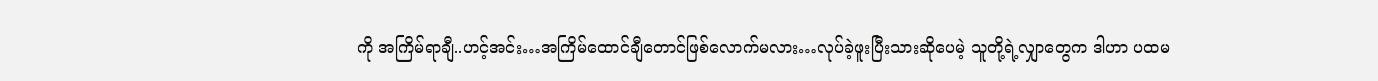ကို အကြိမ်ရာချီ..ဟင့်အင်း…အကြိမ်ထောင်ချီတောင်ဖြစ်လောက်မလား…လုပ်ခဲ့ဖူးပြီးသားဆိုပေမဲ့ သူတို့ရဲ့လျှာတွေက ဒါဟာ ပထမ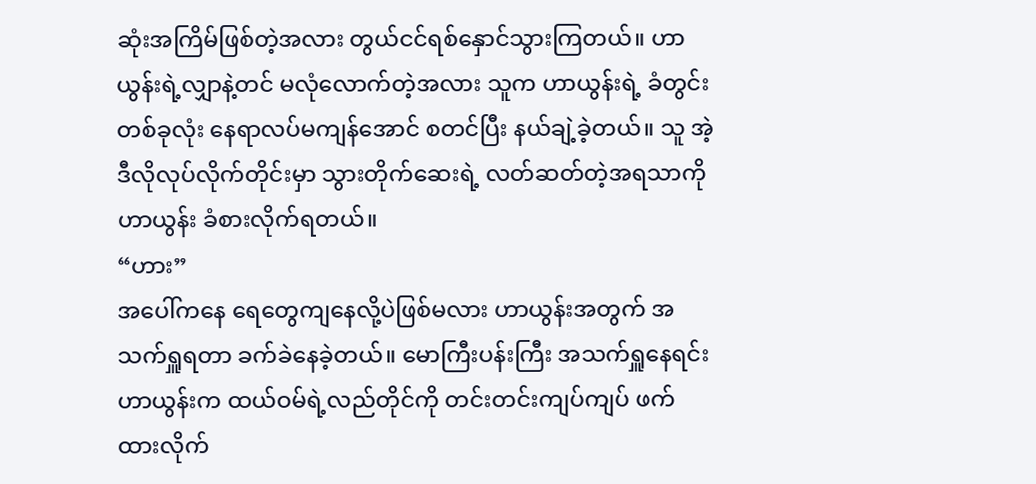ဆုံးအကြိမ်ဖြစ်တဲ့အလား တွယ်ငင်ရစ်နှောင်သွားကြတယ်။ ဟာယွန်းရဲ့လျှာနဲ့တင် မလုံလောက်တဲ့အလား သူက ဟာယွန်းရဲ့ ခံတွင်းတစ်ခုလုံး နေရာလပ်မကျန်အောင် စတင်ပြီး နယ်ချဲ့ခဲ့တယ်။ သူ အဲ့ဒီလိုလုပ်လိုက်တိုင်းမှာ သွားတိုက်ဆေးရဲ့ လတ်ဆတ်တဲ့အရသာကို ဟာယွန်း ခံစားလိုက်ရတယ်။
“ဟား”
အပေါ်ကနေ ရေတွေကျနေလို့ပဲဖြစ်မလား ဟာယွန်းအတွက် အသက်ရှူရတာ ခက်ခဲနေခဲ့တယ်။ မောကြီးပန်းကြီး အသက်ရှူနေရင်း ဟာယွန်းက ထယ်ဝမ်ရဲ့လည်တိုင်ကို တင်းတင်းကျပ်ကျပ် ဖက်ထားလိုက်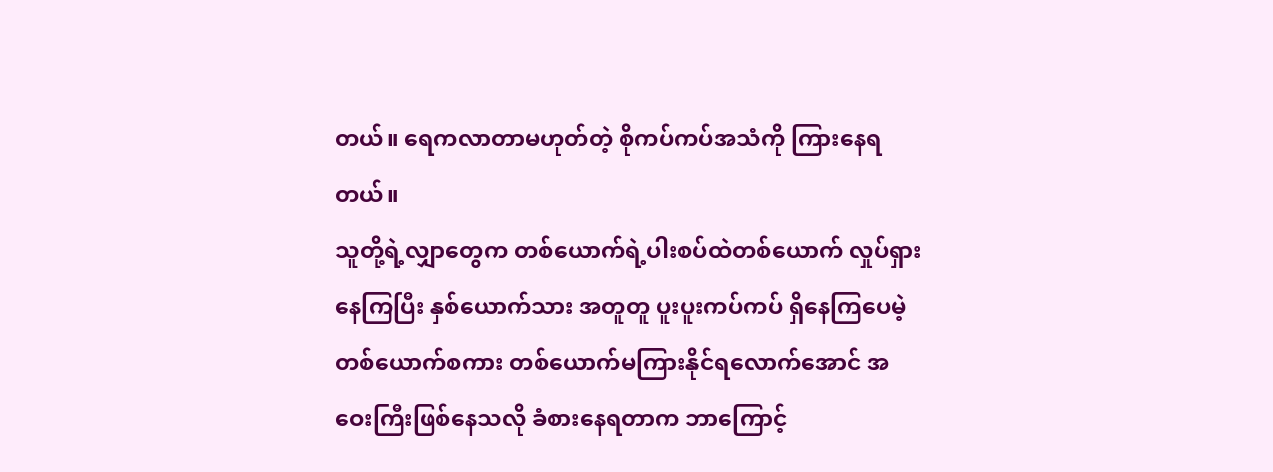တယ်။ ရေကလာတာမဟုတ်တဲ့ စိုကပ်ကပ်အသံကို ကြားနေရတယ်။
သူတို့ရဲ့လျှာတွေက တစ်ယောက်ရဲ့ပါးစပ်ထဲတစ်ယောက် လှုပ်ရှားနေကြပြီး နှစ်ယောက်သား အတူတူ ပူးပူးကပ်ကပ် ရှိနေကြပေမဲ့ တစ်ယောက်စကား တစ်ယောက်မကြားနိုင်ရလောက်အောင် အဝေးကြီးဖြစ်နေသလို ခံစားနေရတာက ဘာကြောင့်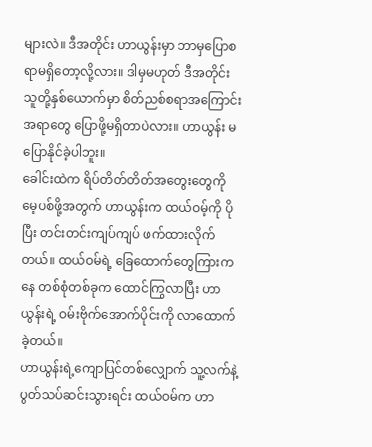များလဲ။ ဒီအတိုင်း ဟာယွန်းမှာ ဘာမှပြောစရာမရှိတော့လို့လား။ ဒါမှမဟုတ် ဒီအတိုင်း သူတို့နှစ်ယောက်မှာ စိတ်ညစ်စရာအကြောင်းအရာတွေ ပြောဖို့မရှိတာပဲလား။ ဟာယွန်း မပြောနိုင်ခဲ့ပါဘူး။
ခေါင်းထဲက ရိပ်တိတ်တိတ်အတွေးတွေကို မေ့ပစ်ဖို့အတွက် ဟာယွန်းက ထယ်ဝမ့်ကို ပိုပြီး တင်းတင်းကျပ်ကျပ် ဖက်ထားလိုက်တယ်။ ထယ်ဝမ်ရဲ့ ခြေထောက်တွေကြားကနေ တစ်စုံတစ်ခုက ထောင်ကြွလာပြီး ဟာယွန်းရဲ့ ဝမ်းဗိုက်အောက်ပိုင်းကို လာထောက်ခဲ့တယ်။
ဟာယွန်းရဲ့ကျောပြင်တစ်လျှောက် သူ့လက်နဲ့ ပွတ်သပ်ဆင်းသွားရင်း ထယ်ဝမ်က ဟာ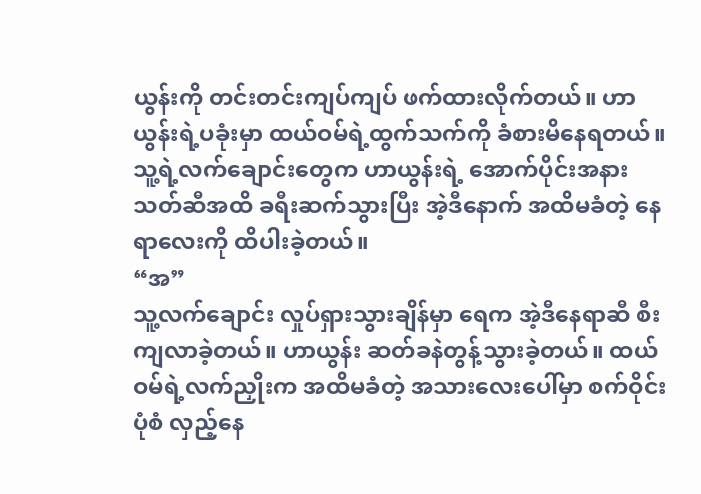ယွန်းကို တင်းတင်းကျပ်ကျပ် ဖက်ထားလိုက်တယ်။ ဟာယွန်းရဲ့ပခုံးမှာ ထယ်ဝမ်ရဲ့ထွက်သက်ကို ခံစားမိနေရတယ်။ သူ့ရဲ့လက်ချောင်းတွေက ဟာယွန်းရဲ့ အောက်ပိုင်းအနားသတ်ဆီအထိ ခရီးဆက်သွားပြီး အဲ့ဒီနောက် အထိမခံတဲ့ နေရာလေးကို ထိပါးခဲ့တယ်။
“အ”
သူ့လက်ချောင်း လှုပ်ရှားသွားချိန်မှာ ရေက အဲ့ဒီနေရာဆီ စီးကျလာခဲ့တယ်။ ဟာယွန်း ဆတ်ခနဲတွန့်သွားခဲ့တယ်။ ထယ်ဝမ်ရဲ့လက်ညှိုးက အထိမခံတဲ့ အသားလေးပေါ်မှာ စက်ဝိုင်းပုံစံ လှည့်နေ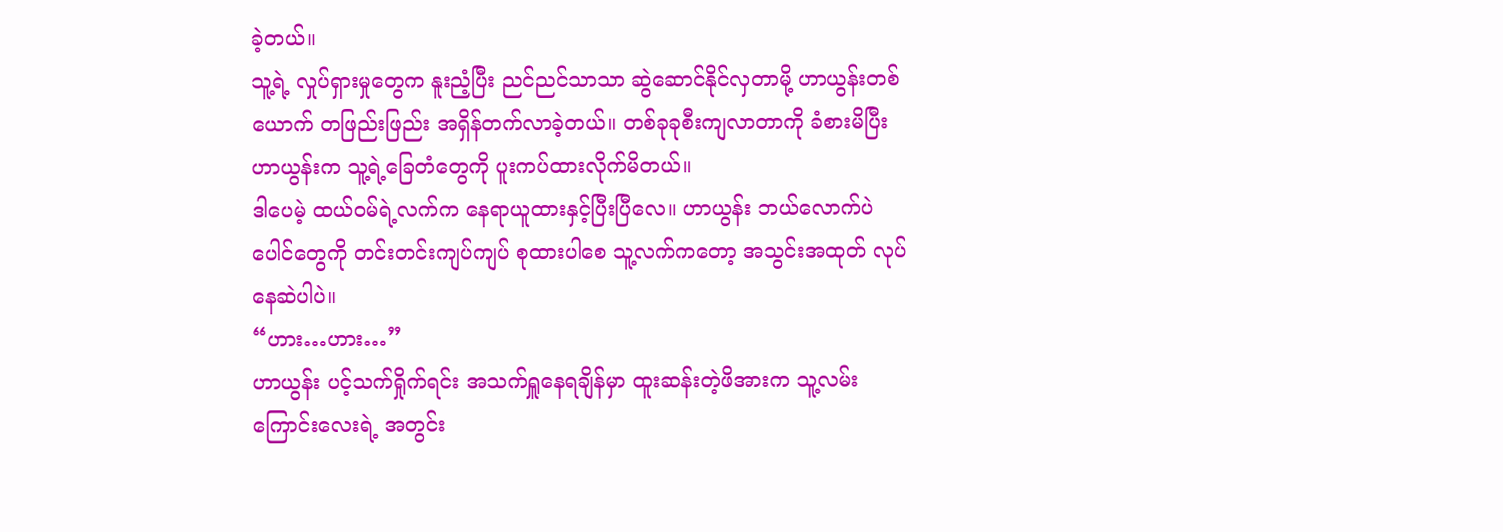ခဲ့တယ်။
သူ့ရဲ့ လှုပ်ရှားမှုတွေက နူးညံ့ပြီး ညင်ညင်သာသာ ဆွဲဆောင်နိုင်လှတာမို့ ဟာယွန်းတစ်ယောက် တဖြည်းဖြည်း အရှိန်တက်လာခဲ့တယ်။ တစ်ခုခုစီးကျလာတာကို ခံစားမိပြီး ဟာယွန်းက သူ့ရဲ့ခြေတံတွေကို ပူးကပ်ထားလိုက်မိတယ်။
ဒါပေမဲ့ ထယ်ဝမ်ရဲ့လက်က နေရာယူထားနှင့်ပြီးပြီလေ။ ဟာယွန်း ဘယ်လောက်ပဲ ပေါင်တွေကို တင်းတင်းကျပ်ကျပ် စုထားပါစေ သူ့လက်ကတော့ အသွင်းအထုတ် လုပ်နေဆဲပါပဲ။
“ဟား…ဟား…”
ဟာယွန်း ပင့်သက်ရှိုက်ရင်း အသက်ရှူနေရချိန်မှာ ထူးဆန်းတဲ့ဖိအားက သူ့လမ်းကြောင်းလေးရဲ့ အတွင်း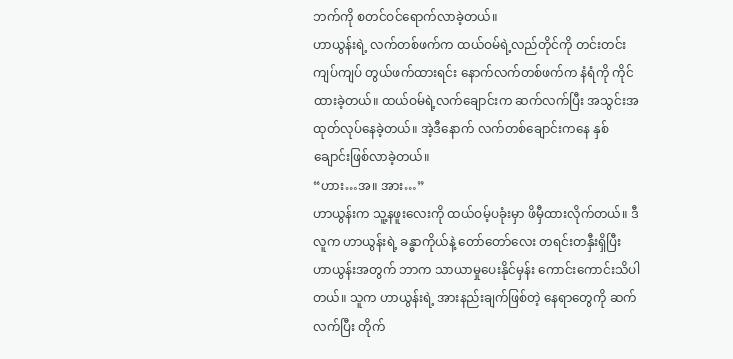ဘက်ကို စတင်ဝင်ရောက်လာခဲ့တယ်။
ဟာယွန်းရဲ့ လက်တစ်ဖက်က ထယ်ဝမ်ရဲ့လည်တိုင်ကို တင်းတင်းကျပ်ကျပ် တွယ်ဖက်ထားရင်း နောက်လက်တစ်ဖက်က နံရံကို ကိုင်ထားခဲ့တယ်။ ထယ်ဝမ်ရဲ့လက်ချောင်းက ဆက်လက်ပြီး အသွင်းအထုတ်လုပ်နေခဲ့တယ်။ အဲ့ဒီနောက် လက်တစ်ချောင်းကနေ နှစ်ချောင်းဖြစ်လာခဲ့တယ်။
“ဟား…အ။ အား…”
ဟာယွန်းက သူ့နဖူးလေးကို ထယ်ဝမ့်ပခုံးမှာ ဖိမှီထားလိုက်တယ်။ ဒီလူက ဟာယွန်းရဲ့ ခန္ဓာကိုယ်နဲ့ တော်တော်လေး တရင်းတနှီးရှိပြီး ဟာယွန်းအတွက် ဘာက သာယာမှုပေးနိုင်မှန်း ကောင်းကောင်းသိပါတယ်။ သူက ဟာယွန်းရဲ့ အားနည်းချက်ဖြစ်တဲ့ နေရာတွေကို ဆက်လက်ပြီး တိုက်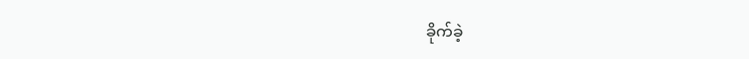ခိုက်ခဲ့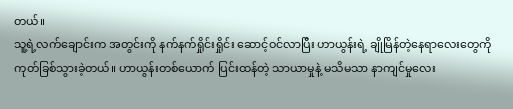တယ်။
သူ့ရဲ့လက်ချောင်းက အတွင်းကို နက်နက်ရှိုင်းရှိုင်း ဆောင့်ဝင်လာပြီး ဟာယွန်းရဲ့ ချိုမြိန်တဲ့နေရာလေးတွေကို ကုတ်ခြစ်သွားခဲ့တယ်။ ဟာယွန်းတစ်ယောက် ပြင်းထန်တဲ့ သာယာမှုနဲ့ မသိမသာ နာကျင်မှုလေး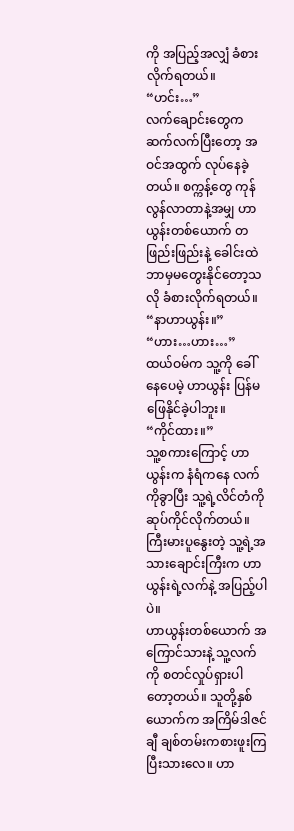ကို အပြည့်အလျှံ ခံစားလိုက်ရတယ်။
“ဟင်း…”
လက်ချောင်းတွေက ဆက်လက်ပြီးတော့ အဝင်အထွက် လုပ်နေခဲ့တယ်။ စက္ကန့်တွေ ကုန်လွန်လာတာနဲ့အမျှ ဟာယွန်းတစ်ယောက် တဖြည်းဖြည်းနဲ့ ခေါင်းထဲဘာမှမတွေးနိုင်တော့သလို ခံစားလိုက်ရတယ်။
“နာဟာယွန်း။”
“ဟား…ဟား…”
ထယ်ဝမ်က သူ့ကို ခေါ်နေပေမဲ့ ဟာယွန်း ပြန်မဖြေနိုင်ခဲ့ပါဘူး။
“ကိုင်ထား။”
သူ့စကားကြောင့် ဟာယွန်းက နံရံကနေ လက်ကိုခွာပြီး သူ့ရဲ့လိင်တံကို ဆုပ်ကိုင်လိုက်တယ်။ ကြီးမားပူနွေးတဲ့ သူ့ရဲ့အသားချောင်းကြီးက ဟာယွန်းရဲ့လက်နဲ့ အပြည့်ပါပဲ။
ဟာယွန်းတစ်ယောက် အကြောင်သားနဲ့ သူ့လက်ကို စတင်လှုပ်ရှားပါတော့တယ်။ သူတို့နှစ်ယောက်က အကြိမ်ဒါဇင်ချီ ချစ်တမ်းကစားဖူးကြပြီးသားလေ။ ဟာ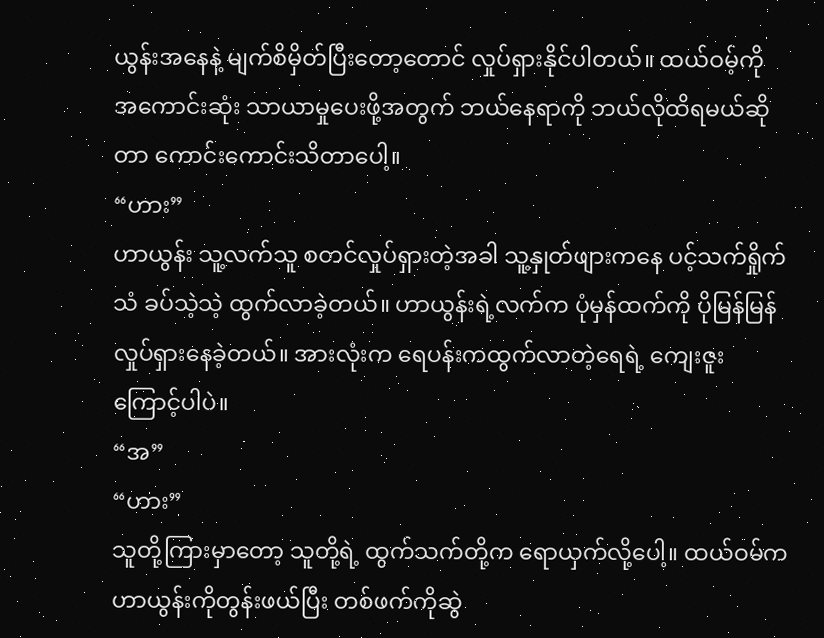ယွန်းအနေနဲ့ မျက်စိမှိတ်ပြီးတော့တောင် လှုပ်ရှားနိုင်ပါတယ်။ ထယ်ဝမ့်ကို အကောင်းဆုံး သာယာမှုပေးဖို့အတွက် ဘယ်နေရာကို ဘယ်လိုထိရမယ်ဆိုတာ ကောင်းကောင်းသိတာပေါ့။
“ဟား”
ဟာယွန်း သူ့လက်သူ စတင်လှုပ်ရှားတဲ့အခါ သူ့နှုတ်ဖျားကနေ ပင့်သက်ရှိုက်သံ ခပ်သဲ့သဲ့ ထွက်လာခဲ့တယ်။ ဟာယွန်းရဲ့လက်က ပုံမှန်ထက်ကို ပိုမြန်မြန် လှုပ်ရှားနေခဲ့တယ်။ အားလုံးက ရေပန်းကထွက်လာတဲ့ရေရဲ့ ကျေးဇူးကြောင့်ပါပဲ။
“အ”
“ဟား”
သူတို့ကြားမှာတော့ သူတို့ရဲ့ ထွက်သက်တို့က ရောယှက်လို့ပေါ့။ ထယ်ဝမ်က ဟာယွန်းကိုတွန်းဖယ်ပြီး တစ်ဖက်ကိုဆွဲ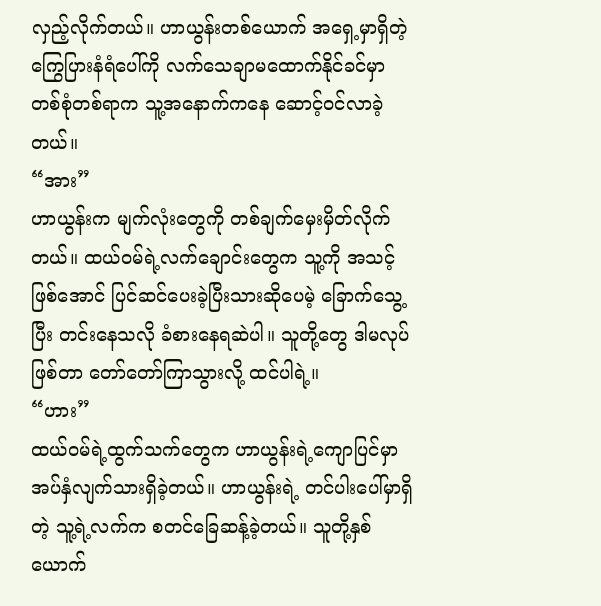လှည့်လိုက်တယ်။ ဟာယွန်းတစ်ယောက် အရှေ့မှာရှိတဲ့ ကြွေပြားနံရံပေါ်ကို လက်သေချာမထောက်နိုင်ခင်မှာ တစ်စုံတစ်ရာက သူ့အနောက်ကနေ ဆောင့်ဝင်လာခဲ့တယ်။
“အား”
ဟာယွန်းက မျက်လုံးတွေကို တစ်ချက်မှေးမှိတ်လိုက်တယ်။ ထယ်ဝမ်ရဲ့လက်ချောင်းတွေက သူ့ကို အသင့်ဖြစ်အောင် ပြင်ဆင်ပေးခဲ့ပြီးသားဆိုပေမဲ့ ခြောက်သွေ့ပြီး တင်းနေသလို ခံစားနေရဆဲပါ။ သူတို့တွေ ဒါမလုပ်ဖြစ်တာ တော်တော်ကြာသွားလို့ ထင်ပါရဲ့။
“ဟား”
ထယ်ဝမ်ရဲ့ထွက်သက်တွေက ဟာယွန်းရဲ့ကျောပြင်မှာ အပ်နှံလျက်သားရှိခဲ့တယ်။ ဟာယွန်းရဲ့ တင်ပါးပေါ်မှာရှိတဲ့ သူ့ရဲ့လက်က စတင်ခြေဆန့်ခဲ့တယ်။ သူတို့နှစ်ယောက်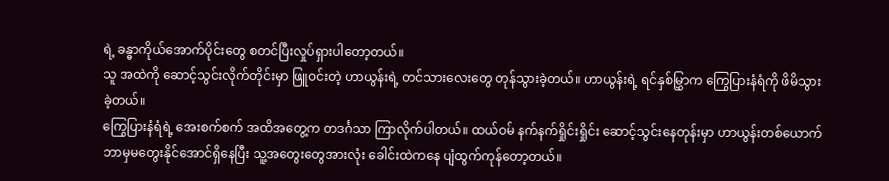ရဲ့ ခန္ဓာကိုယ်အောက်ပိုင်းတွေ စတင်ပြီးလှုပ်ရှားပါတော့တယ်။
သူ အထဲကို ဆောင့်သွင်းလိုက်တိုင်းမှာ ဖြူဝင်းတဲ့ ဟာယွန်းရဲ့ တင်သားလေးတွေ တုန်သွားခဲ့တယ်။ ဟာယွန်းရဲ့ ရင်နှစ်မြွှာက ကြွေပြားနံရံကို ဖိမိသွားခဲ့တယ်။
ကြွေပြားနံရံရဲ့ အေးစက်စက် အထိအတွေ့က တဒင်္ဂသာ ကြာလိုက်ပါတယ်။ ထယ်ဝမ် နက်နက်ရှိုင်းရှိုင်း ဆောင့်သွင်းနေတုန်းမှာ ဟာယွန်းတစ်ယောက် ဘာမှမတွေးနိုင်အောင်ရှိနေပြီး သူ့အတွေးတွေအားလုံး ခေါင်းထဲကနေ ပျံထွက်ကုန်တော့တယ်။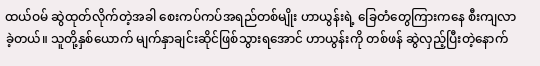ထယ်ဝမ် ဆွဲထုတ်လိုက်တဲ့အခါ စေးကပ်ကပ်အရည်တစ်မျိုး ဟာယွန်းရဲ့ ခြေတံတွေကြားကနေ စီးကျလာခဲ့တယ်။ သူတို့နှစ်ယောက် မျက်နှာချင်းဆိုင်ဖြစ်သွားရအောင် ဟာယွန်းကို တစ်ဖန် ဆွဲလှည့်ပြီးတဲ့နောက်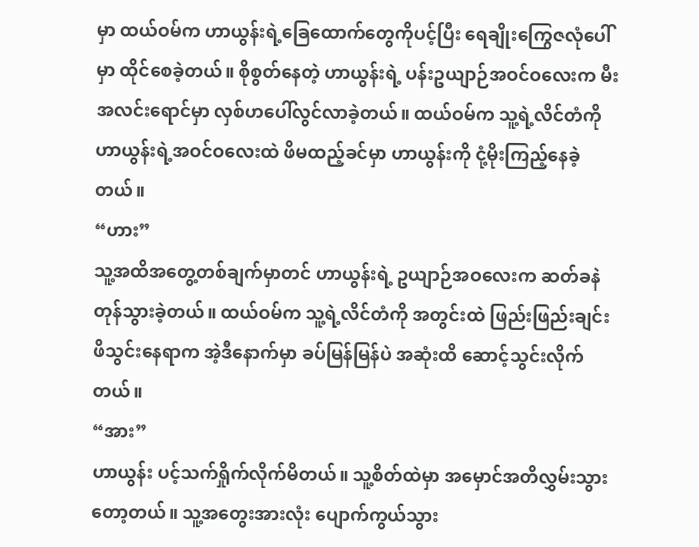မှာ ထယ်ဝမ်က ဟာယွန်းရဲ့ခြေထောက်တွေကိုပင့်ပြီး ရေချိုးကြွေဇလုံပေါ်မှာ ထိုင်စေခဲ့တယ်။ စိုစွတ်နေတဲ့ ဟာယွန်းရဲ့ ပန်းဥယျာဉ်အဝင်ဝလေးက မီးအလင်းရောင်မှာ လှစ်ဟပေါ်လွင်လာခဲ့တယ်။ ထယ်ဝမ်က သူ့ရဲ့လိင်တံကို ဟာယွန်းရဲ့အဝင်ဝလေးထဲ ဖိမထည့်ခင်မှာ ဟာယွန်းကို ငုံ့မိုးကြည့်နေခဲ့တယ်။
“ဟား”
သူ့အထိအတွေ့တစ်ချက်မှာတင် ဟာယွန်းရဲ့ ဥယျာဉ်အဝလေးက ဆတ်ခနဲတုန်သွားခဲ့တယ်။ ထယ်ဝမ်က သူ့ရဲ့လိင်တံကို အတွင်းထဲ ဖြည်းဖြည်းချင်း ဖိသွင်းနေရာက အဲ့ဒီနောက်မှာ ခပ်မြန်မြန်ပဲ အဆုံးထိ ဆောင့်သွင်းလိုက်တယ်။
“အား”
ဟာယွန်း ပင့်သက်ရှိုက်လိုက်မိတယ်။ သူ့စိတ်ထဲမှာ အမှောင်အတိလွှမ်းသွားတော့တယ်။ သူ့အတွေးအားလုံး ပျောက်ကွယ်သွား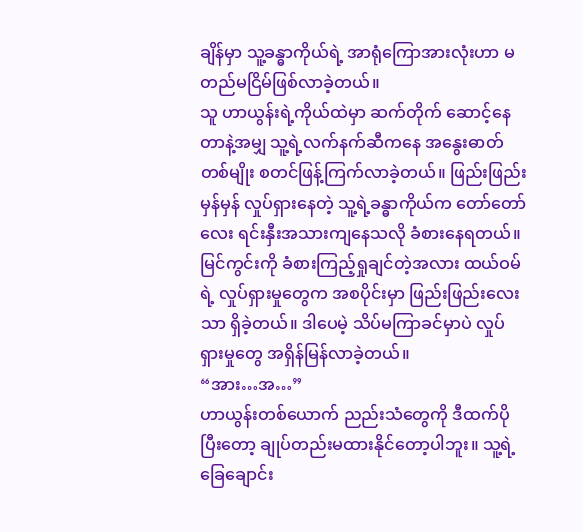ချိန်မှာ သူ့ခန္ဓာကိုယ်ရဲ့ အာရုံကြောအားလုံးဟာ မတည်မငြိမ်ဖြစ်လာခဲ့တယ်။
သူ ဟာယွန်းရဲ့ကိုယ်ထဲမှာ ဆက်တိုက် ဆောင့်နေတာနဲ့အမျှ သူ့ရဲ့လက်နက်ဆီကနေ အနွေးဓာတ်တစ်မျိုး စတင်ဖြန့်ကြက်လာခဲ့တယ်။ ဖြည်းဖြည်းမှန်မှန် လှုပ်ရှားနေတဲ့ သူ့ရဲ့ခန္ဓာကိုယ်က တော်တော်လေး ရင်းနှီးအသားကျနေသလို ခံစားနေရတယ်။ မြင်ကွင်းကို ခံစားကြည့်ရှုချင်တဲ့အလား ထယ်ဝမ်ရဲ့ လှုပ်ရှားမှုတွေက အစပိုင်းမှာ ဖြည်းဖြည်းလေးသာ ရှိခဲ့တယ်။ ဒါပေမဲ့ သိပ်မကြာခင်မှာပဲ လှုပ်ရှားမှုတွေ အရှိန်မြန်လာခဲ့တယ်။
“အား…အ…”
ဟာယွန်းတစ်ယောက် ညည်းသံတွေကို ဒီထက်ပိုပြီးတော့ ချုပ်တည်းမထားနိုင်တော့ပါဘူး။ သူ့ရဲ့ ခြေချောင်း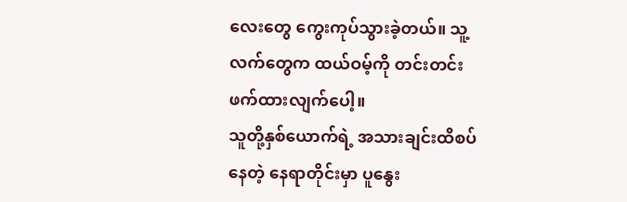လေးတွေ ကွေးကုပ်သွားခဲ့တယ်။ သူ့လက်တွေက ထယ်ဝမ့်ကို တင်းတင်းဖက်ထားလျက်ပေါ့။
သူတို့နှစ်ယောက်ရဲ့ အသားချင်းထိစပ်နေတဲ့ နေရာတိုင်းမှာ ပူနွေး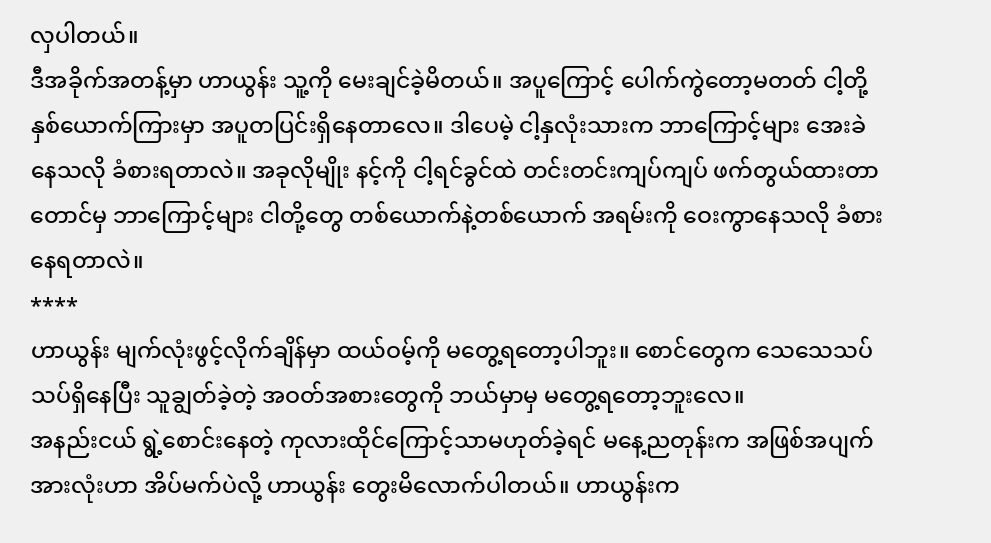လှပါတယ်။
ဒီအခိုက်အတန့်မှာ ဟာယွန်း သူ့ကို မေးချင်ခဲ့မိတယ်။ အပူကြောင့် ပေါက်ကွဲတော့မတတ် ငါ့တို့နှစ်ယောက်ကြားမှာ အပူတပြင်းရှိနေတာလေ။ ဒါပေမဲ့ ငါ့နှလုံးသားက ဘာကြောင့်များ အေးခဲနေသလို ခံစားရတာလဲ။ အခုလိုမျိုး နင့်ကို ငါ့ရင်ခွင်ထဲ တင်းတင်းကျပ်ကျပ် ဖက်တွယ်ထားတာတောင်မှ ဘာကြောင့်များ ငါတို့တွေ တစ်ယောက်နဲ့တစ်ယောက် အရမ်းကို ဝေးကွာနေသလို ခံစားနေရတာလဲ။
****
ဟာယွန်း မျက်လုံးဖွင့်လိုက်ချိန်မှာ ထယ်ဝမ့်ကို မတွေ့ရတော့ပါဘူး။ စောင်တွေက သေသေသပ်သပ်ရှိနေပြီး သူချွတ်ခဲ့တဲ့ အဝတ်အစားတွေကို ဘယ်မှာမှ မတွေ့ရတော့ဘူးလေ။
အနည်းငယ် ရွဲ့စောင်းနေတဲ့ ကုလားထိုင်ကြောင့်သာမဟုတ်ခဲ့ရင် မနေ့ညတုန်းက အဖြစ်အပျက်အားလုံးဟာ အိပ်မက်ပဲလို့ ဟာယွန်း တွေးမိလောက်ပါတယ်။ ဟာယွန်းက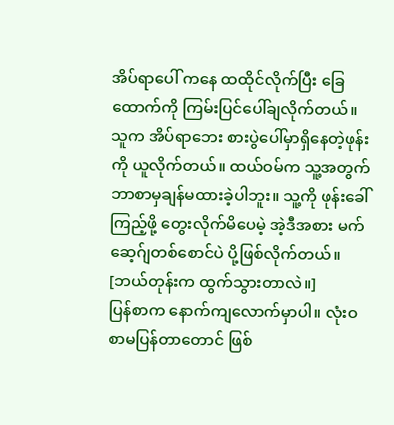အိပ်ရာပေါ် ကနေ ထထိုင်လိုက်ပြီး ခြေထောက်ကို ကြမ်းပြင်ပေါ်ချလိုက်တယ်။ သူက အိပ်ရာဘေး စားပွဲပေါ်မှာရှိနေတဲ့ဖုန်းကို ယူလိုက်တယ်။ ထယ်ဝမ်က သူ့အတွက် ဘာစာမှချန်မထားခဲ့ပါဘူး။ သူ့ကို ဖုန်းခေါ်ကြည့်ဖို့ တွေးလိုက်မိပေမဲ့ အဲ့ဒီအစား မက်ဆေ့ဂ်ျတစ်စောင်ပဲ ပို့ဖြစ်လိုက်တယ်။
[ဘယ်တုန်းက ထွက်သွားတာလဲ။]
ပြန်စာက နောက်ကျလောက်မှာပါ။ လုံးဝစာမပြန်တာတောင် ဖြစ်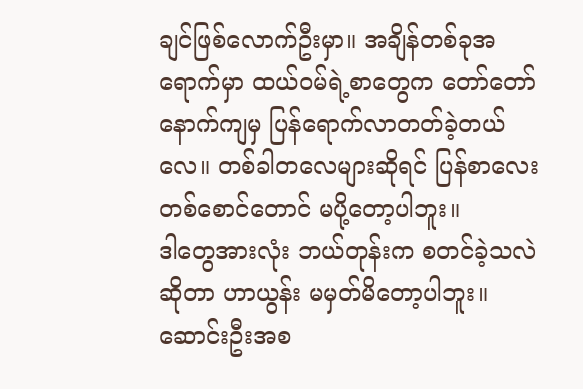ချင်ဖြစ်လောက်ဦးမှာ။ အချိန်တစ်ခုအရောက်မှာ ထယ်ဝမ်ရဲ့စာတွေက တော်တော်နောက်ကျမှ ပြန်ရောက်လာတတ်ခဲ့တယ်လေ။ တစ်ခါတလေများဆိုရင် ပြန်စာလေးတစ်စောင်တောင် မပို့တော့ပါဘူး။
ဒါတွေအားလုံး ဘယ်တုန်းက စတင်ခဲ့သလဲဆိုတာ ဟာယွန်း မမှတ်မိတော့ပါဘူး။ ဆောင်းဦးအစ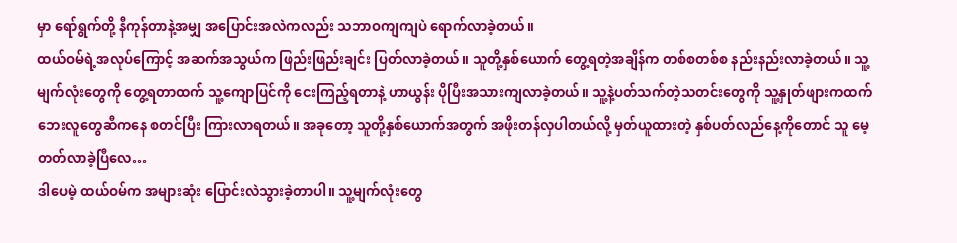မှာ ရော်ရွက်တို့ နီကုန်တာနဲ့အမျှ အပြောင်းအလဲကလည်း သဘာဝကျကျပဲ ရောက်လာခဲ့တယ်။
ထယ်ဝမ်ရဲ့အလုပ်ကြောင့် အဆက်အသွယ်က ဖြည်းဖြည်းချင်း ပြတ်လာခဲ့တယ်။ သူတို့နှစ်ယောက် တွေ့ရတဲ့အချိန်က တစ်စတစ်စ နည်းနည်းလာခဲ့တယ်။ သူ့မျက်လုံးတွေကို တွေ့ရတာထက် သူ့ကျောပြင်ကို ငေးကြည့်ရတာနဲ့ ဟာယွန်း ပိုပြီးအသားကျလာခဲ့တယ်။ သူ့နဲ့ပတ်သက်တဲ့သတင်းတွေကို သူ့နှုတ်ဖျားကထက် ဘေးလူတွေဆီကနေ စတင်ပြီး ကြားလာရတယ်။ အခုတော့ သူတို့နှစ်ယောက်အတွက် အဖိုးတန်လှပါတယ်လို့ မှတ်ယူထားတဲ့ နှစ်ပတ်လည်နေ့ကိုတောင် သူ မေ့တတ်လာခဲ့ပြီလေ…
ဒါပေမဲ့ ထယ်ဝမ်က အများဆုံး ပြောင်းလဲသွားခဲ့တာပါ။ သူ့မျက်လုံးတွေ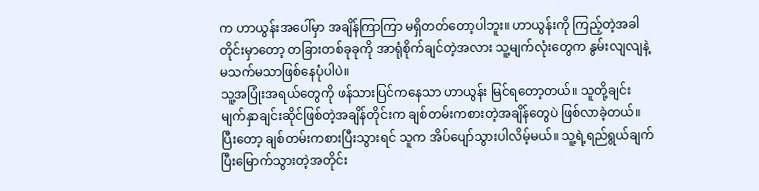က ဟာယွန်းအပေါ်မှာ အချိန်ကြာကြာ မရှိတတ်တော့ပါဘူး။ ဟာယွန်းကို ကြည့်တဲ့အခါတိုင်းမှာတော့ တခြားတစ်ခုခုကို အာရုံစိုက်ချင်တဲ့အလား သူ့မျက်လုံးတွေက နွမ်းလျလျနဲ့ မသက်မသာဖြစ်နေပုံပါပဲ။
သူ့အပြုံးအရယ်တွေကို ဖန်သားပြင်ကနေသာ ဟာယွန်း မြင်ရတော့တယ်။ သူတို့ချင်း မျက်နှာချင်းဆိုင်ဖြစ်တဲ့အချိန်တိုင်းက ချစ်တမ်းကစားတဲ့အချိန်တွေပဲ ဖြစ်လာခဲ့တယ်။ ပြီးတော့ ချစ်တမ်းကစားပြီးသွားရင် သူက အိပ်ပျော်သွားပါလိမ့်မယ်။ သူ့ရဲ့ရည်ရွယ်ချက် ပြီးမြောက်သွားတဲ့အတိုင်း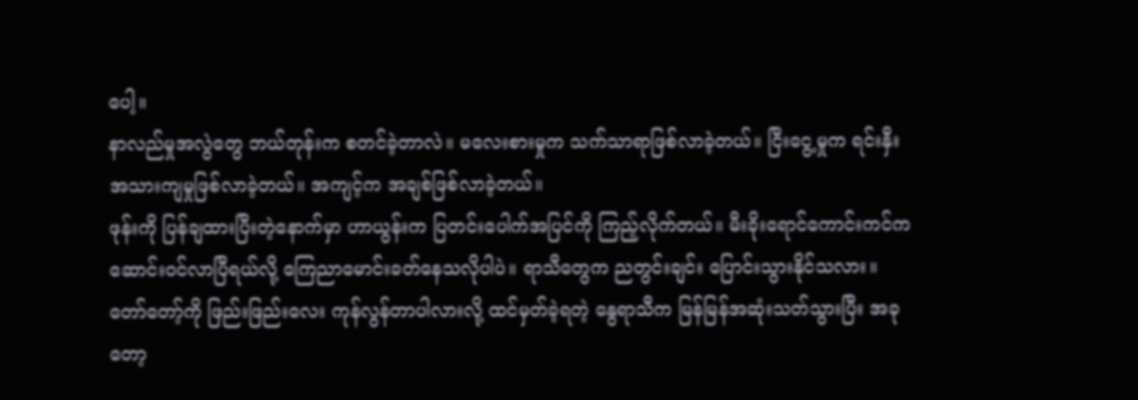ပေါ့။
နာလည်မှုအလွဲတွေ ဘယ်တုန်းက စတင်ခဲ့တာလဲ။ မလေးစားမှုက သက်သာရာဖြစ်လာခဲ့တယ်။ ငြီးငွေ့မှုက ရင်းနှီးအသားကျမှုဖြစ်လာခဲ့တယ်။ အကျင့်က အချစ်ဖြစ်လာခဲ့တယ်။
ဖုန်းကို ပြန်ချထားပြီးတဲ့နောက်မှာ ဟာယွန်းက ပြတင်းပေါက်အပြင်ကို ကြည့်လိုက်တယ်။ မီးခိုးရောင်ကောင်းကင်က ဆောင်းဝင်လာပြီရယ်လို့ ကြေညာမောင်းခတ်နေသလိုပါပဲ။ ရာသီတွေက ညတွင်းချင်း ပြောင်းသွားနိုင်သလား။ တော်တော့်ကို ဖြည်းဖြည်းလေး ကုန်လွန်တာပါလားလို့ ထင်မှတ်ခဲ့ရတဲ့ နွေရာသီက မြန်မြန်အဆုံးသတ်သွားပြီး အခုတော့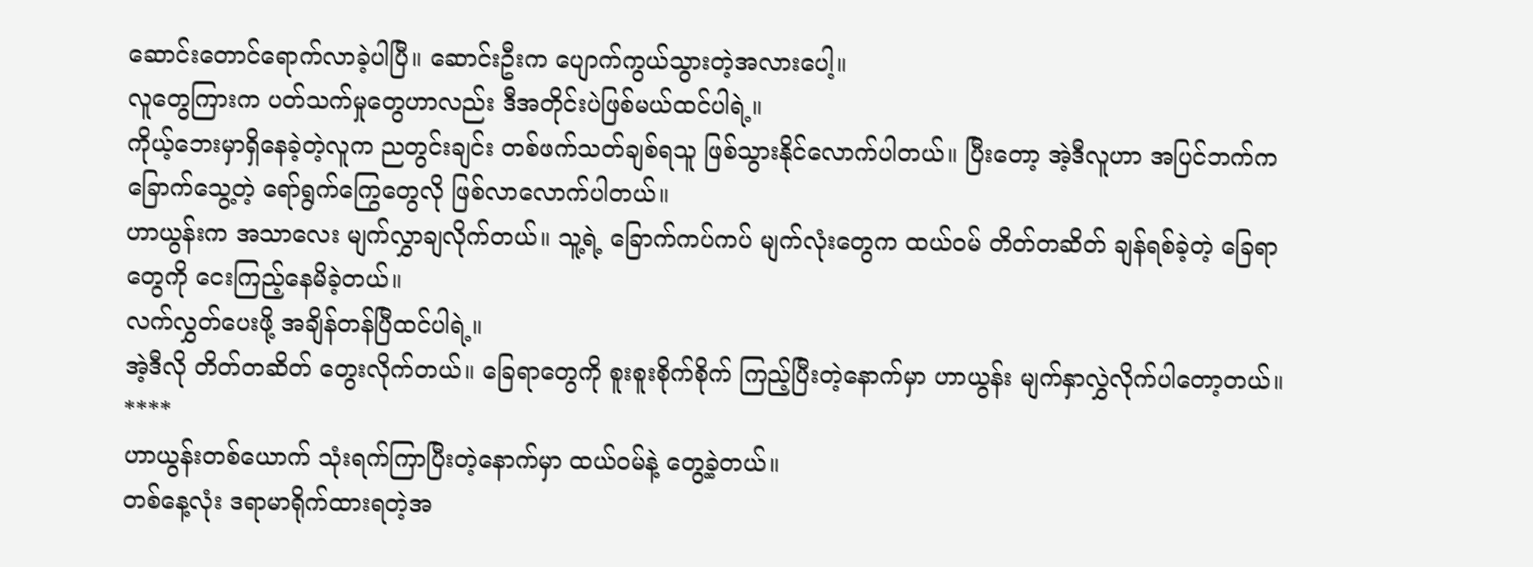ဆောင်းတောင်ရောက်လာခဲ့ပါပြီ။ ဆောင်းဦးက ပျောက်ကွယ်သွားတဲ့အလားပေါ့။
လူတွေကြားက ပတ်သက်မှုတွေဟာလည်း ဒီအတိုင်းပဲဖြစ်မယ်ထင်ပါရဲ့။
ကိုယ့်ဘေးမှာရှိနေခဲ့တဲ့လူက ညတွင်းချင်း တစ်ဖက်သတ်ချစ်ရသူ ဖြစ်သွားနိုင်လောက်ပါတယ်။ ပြီးတော့ အဲ့ဒီလူဟာ အပြင်ဘက်က ခြောက်သွေ့တဲ့ ရော်ရွက်ကြွေတွေလို ဖြစ်လာလောက်ပါတယ်။
ဟာယွန်းက အသာလေး မျက်လွှာချလိုက်တယ်။ သူ့ရဲ့ ခြောက်ကပ်ကပ် မျက်လုံးတွေက ထယ်ဝမ် တိတ်တဆိတ် ချန်ရစ်ခဲ့တဲ့ ခြေရာတွေကို ငေးကြည့်နေမိခဲ့တယ်။
လက်လွှတ်ပေးဖို့ အချိန်တန်ပြီထင်ပါရဲ့။
အဲ့ဒီလို တိတ်တဆိတ် တွေးလိုက်တယ်။ ခြေရာတွေကို စူးစူးစိုက်စိုက် ကြည့်ပြီးတဲ့နောက်မှာ ဟာယွန်း မျက်နှာလွှဲလိုက်ပါတော့တယ်။
****
ဟာယွန်းတစ်ယောက် သုံးရက်ကြာပြီးတဲ့နောက်မှာ ထယ်ဝမ်နဲ့ တွေ့ခဲ့တယ်။
တစ်နေ့လုံး ဒရာမာရိုက်ထားရတဲ့အ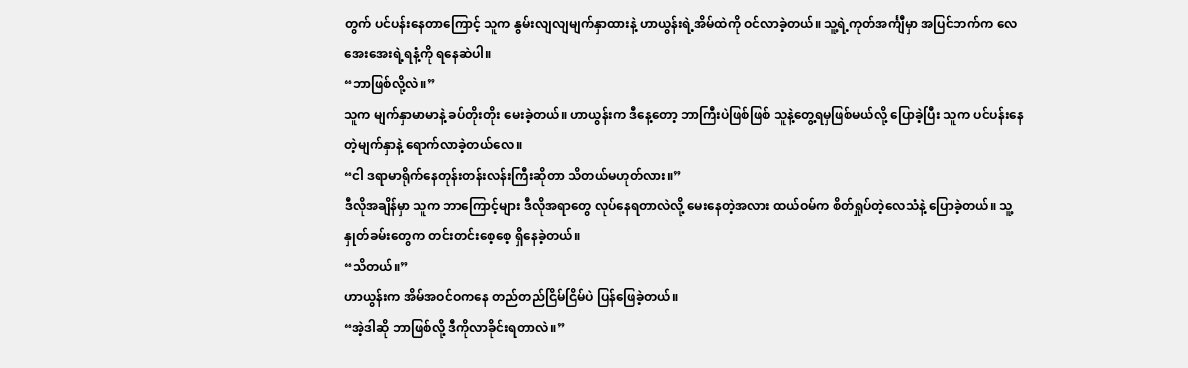တွက် ပင်ပန်းနေတာကြောင့် သူက နွမ်းလျလျမျက်နှာထားနဲ့ ဟာယွန်းရဲ့အိမ်ထဲကို ဝင်လာခဲ့တယ်။ သူ့ရဲ့ကုတ်အင်္ကျီမှာ အပြင်ဘက်က လေအေးအေးရဲ့ရနံ့ကို ရနေဆဲပါ။
“ဘာဖြစ်လို့လဲ။”
သူက မျက်နှာမာမာနဲ့ ခပ်တိုးတိုး မေးခဲ့တယ်။ ဟာယွန်းက ဒီနေ့တော့ ဘာကြီးပဲဖြစ်ဖြစ် သူနဲ့တွေ့ရမှဖြစ်မယ်လို့ ပြောခဲ့ပြီး သူက ပင်ပန်းနေတဲ့မျက်နှာနဲ့ ရောက်လာခဲ့တယ်လေ။
“ငါ ဒရာမာရိုက်နေတုန်းတန်းလန်းကြီးဆိုတာ သိတယ်မဟုတ်လား။”
ဒီလိုအချိန်မှာ သူက ဘာကြောင့်များ ဒီလိုအရာတွေ လုပ်နေရတာလဲလို့ မေးနေတဲ့အလား ထယ်ဝမ်က စိတ်ရှုပ်တဲ့လေသံနဲ့ ပြောခဲ့တယ်။ သူ့နှုတ်ခမ်းတွေက တင်းတင်းစေ့စေ့ ရှိနေခဲ့တယ်။
“သိတယ်။”
ဟာယွန်းက အိမ်အဝင်ဝကနေ တည်တည်ငြိမ်ငြိမ်ပဲ ပြန်ဖြေခဲ့တယ်။
“အဲ့ဒါဆို ဘာဖြစ်လို့ ဒီကိုလာခိုင်းရတာလဲ။”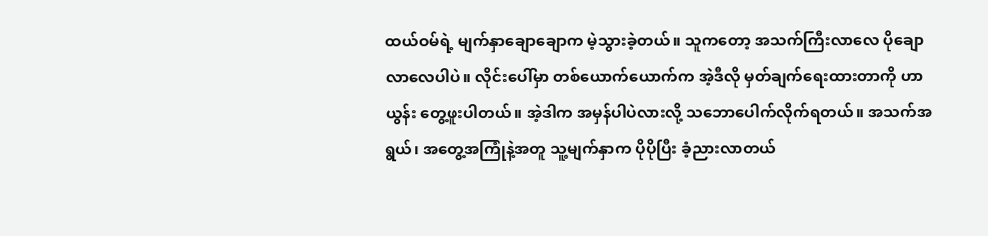ထယ်ဝမ်ရဲ့ မျက်နှာချောချောက မဲ့သွားခဲ့တယ်။ သူကတော့ အသက်ကြီးလာလေ ပိုချောလာလေပါပဲ။ လိုင်းပေါ်မှာ တစ်ယောက်ယောက်က အဲ့ဒီလို မှတ်ချက်ရေးထားတာကို ဟာယွန်း တွေ့ဖူးပါတယ်။ အဲ့ဒါက အမှန်ပါပဲလားလို့ သဘောပေါက်လိုက်ရတယ်။ အသက်အရွယ်၊ အတွေ့အကြုံနဲ့အတူ သူ့မျက်နှာက ပိုပိုပြီး ခံ့ညားလာတယ်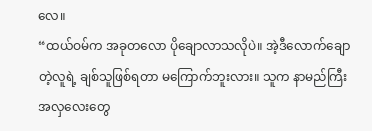လေ။
“ထယ်ဝမ်က အခုတလော ပိုချောလာသလိုပဲ။ အဲ့ဒီလောက်ချောတဲ့လူရဲ့ ချစ်သူဖြစ်ရတာ မကြောက်ဘူးလား။ သူက နာမည်ကြီး အလှလေးတွေ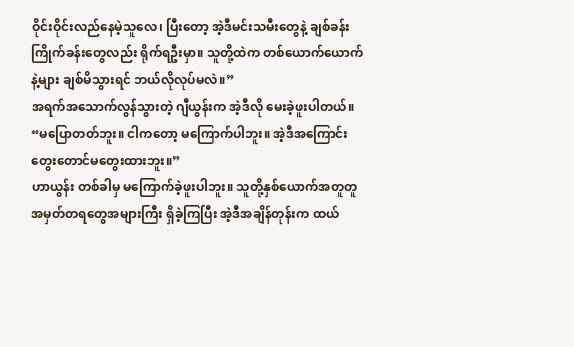ဝိုင်းဝိုင်းလည်နေမဲ့သူလေ၊ ပြီးတော့ အဲ့ဒီမင်းသမီးတွေနဲ့ ချစ်ခန်းကြိုက်ခန်းတွေလည်း ရိုက်ရဦးမှာ။ သူတို့ထဲက တစ်ယောက်ယောက်နဲ့များ ချစ်မိသွားရင် ဘယ်လိုလုပ်မလဲ။”
အရက်အသောက်လွန်သွားတဲ့ ဂျီယွန်းက အဲ့ဒီလို မေးခဲ့ဖူးပါတယ်။
“မပြောတတ်ဘူး။ ငါကတော့ မကြောက်ပါဘူး။ အဲ့ဒီအကြောင်း တွေးတောင်မတွေးထားဘူး။”
ဟာယွန်း တစ်ခါမှ မကြောက်ခဲ့ဖူးပါဘူး။ သူတို့နှစ်ယောက်အတူတူ အမှတ်တရတွေအများကြီး ရှိခဲ့ကြပြီး အဲ့ဒီအချိန်တုန်းက ထယ်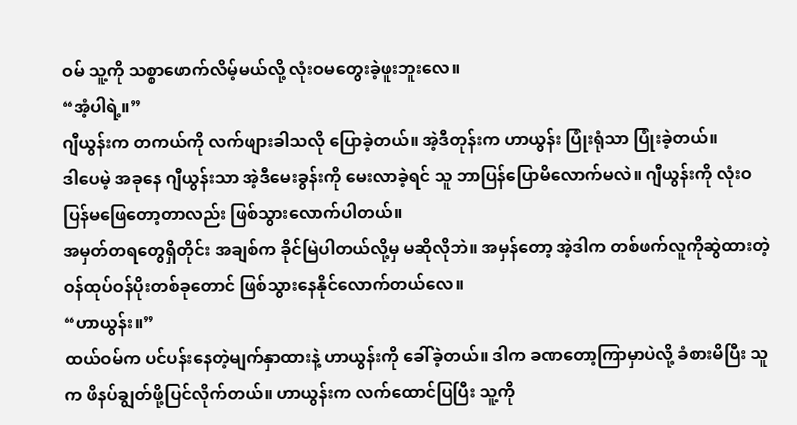ဝမ် သူ့ကို သစ္စာဖောက်လိမ့်မယ်လို့ လုံးဝမတွေးခဲ့ဖူးဘူးလေ။
“အံ့ပါရဲ့။”
ဂျီယွန်းက တကယ်ကို လက်ဖျားခါသလို ပြောခဲ့တယ်။ အဲ့ဒီတုန်းက ဟာယွန်း ပြုံးရုံသာ ပြုံးခဲ့တယ်။
ဒါပေမဲ့ အခုနေ ဂျီယွန်းသာ အဲ့ဒီမေးခွန်းကို မေးလာခဲ့ရင် သူ ဘာပြန်ပြောမိလောက်မလဲ။ ဂျီယွန်းကို လုံးဝပြန်မဖြေတော့တာလည်း ဖြစ်သွားလောက်ပါတယ်။
အမှတ်တရတွေရှိတိုင်း အချစ်က ခိုင်မြဲပါတယ်လို့မှ မဆိုလိုဘဲ။ အမှန်တော့ အဲ့ဒါက တစ်ဖက်လူကိုဆွဲထားတဲ့ ဝန်ထုပ်ဝန်ပိုးတစ်ခုတောင် ဖြစ်သွားနေနိုင်လောက်တယ်လေ။
“ဟာယွန်း။”
ထယ်ဝမ်က ပင်ပန်းနေတဲ့မျက်နှာထားနဲ့ ဟာယွန်းကို ခေါ်ခဲ့တယ်။ ဒါက ခဏတော့ကြာမှာပဲလို့ ခံစားမိပြီး သူက ဖိနပ်ချွတ်ဖို့ပြင်လိုက်တယ်။ ဟာယွန်းက လက်ထောင်ပြပြီး သူ့ကို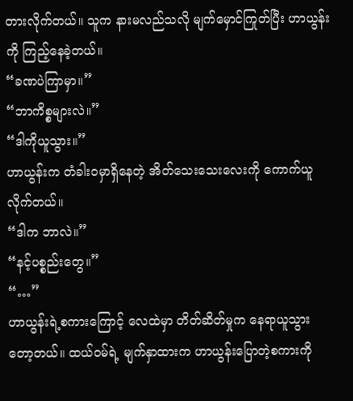တားလိုက်တယ်။ သူက နားမလည်သလို မျက်မှောင်ကြုတ်ပြီး ဟာယွန်းကို ကြည့်နေခဲ့တယ်။
“ခဏပဲကြာမှာ။”
“ဘာကိစ္စများလဲ။”
“ဒါကိုယူသွား။”
ဟာယွန်းက တံခါးဝမှာရှိနေတဲ့ အိတ်သေးသေးလေးကို ကောက်ယူလိုက်တယ်။
“ဒါက ဘာလဲ။”
“နင့်ပစ္စည်းတွေ။”
“…”
ဟာယွန်းရဲ့စကားကြောင့် လေထဲမှာ တိတ်ဆိတ်မှုက နေရာယူသွားတော့တယ်။ ထယ်ဝမ်ရဲ့ မျက်နှာထားက ဟာယွန်းပြောတဲ့စကားကို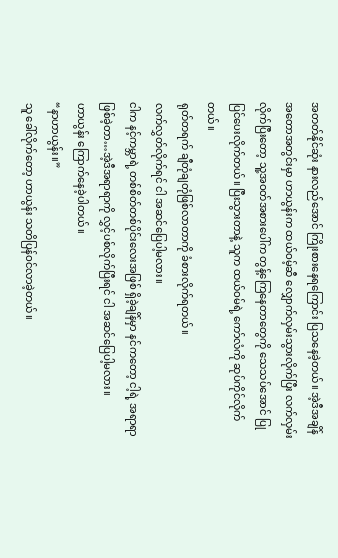အတတ်နိုင်ဆုံး နားလည်အောင် ကြိုးစားနေရကြောင်း ပြသနေခဲ့တယ်။ အဲ့ဒီအချိန်အတောအတွင်းမှာ ဟာယွန်းက ထယ်ဝမ့်ဆီ လျှောက်လှမ်းသွားလိုက်ပြီး လက်လှမ်းလိုက်ပြီးတော့ သူ့အဝတ်အစားပေါ်က တွန့်ကြေနေတာတွေကို သေသပ်အောင် ပြုပြင်ပေးလိုက်တယ်။ ပြီးသွားတာနဲ့ သူက ထယ်ဝမ်ရဲ့ ကော်လံကို ဆုပ်ကိုင်လိုက်တယ်။
ရုတ်တရက် ချီတုံချတုံဖြစ်လာတာကို ခံစားလိုက်ရတယ်။
လက်လွှတ်လိုက်ရင် ငါ အဆင်ပြေပါ့မလား။
ငါက နင့်ကမ္ဘာရဲ့ တစ်စိတ်တစ်ပိုင်းလေးအဖြစ် ရှိခဲ့ချိန်မှာ နင်ကတော့ ငါ့ရဲ့ အရာရာဖြစ်ခဲ့တာ…အဲ့ဒီအရာရာကို လွှင့်ပစ်လိုက်ပြီးရင် ငါ အဆင်ပြေပါ့မလား။
ဟာယွန်း ကြောက်နေခဲ့ပါတယ်။
“နာဟာယွန်း။”
သူ ခေါ်လိုက်တော့ ဟာယွန်း သတိပြန်ဝင်လာခဲ့တယ်။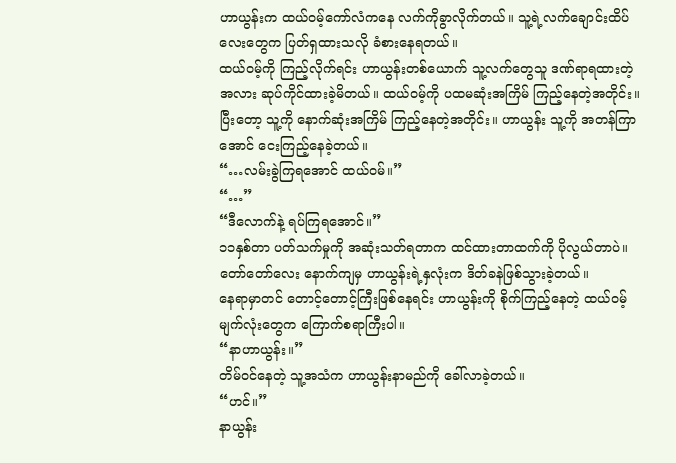ဟာယွန်းက ထယ်ဝမ့်ကော်လံကနေ လက်ကိုခွာလိုက်တယ်။ သူ့ရဲ့လက်ချောင်းထိပ်လေးတွေက ပြတ်ရှထားသလို ခံစားနေရတယ်။
ထယ်ဝမ့်ကို ကြည့်လိုက်ရင်း ဟာယွန်းတစ်ယောက် သူ့လက်တွေသူ ဒဏ်ရာရထားတဲ့အလား ဆုပ်ကိုင်ထားခဲ့မိတယ်။ ထယ်ဝမ့်ကို ပထမဆုံးအကြိမ် ကြည့်နေတဲ့အတိုင်း။ ပြီးတော့ သူ့ကို နောက်ဆုံးအကြိမ် ကြည့်နေတဲ့အတိုင်း။ ဟာယွန်း သူ့ကို အတန်ကြာအောင် ငေးကြည့်နေခဲ့တယ်။
“…လမ်းခွဲကြရအောင် ထယ်ဝမ်။”
“…”
“ဒီလောက်နဲ့ ရပ်ကြရအောင်။”
၁၁နှစ်တာ ပတ်သက်မှုကို အဆုံးသတ်ရတာက ထင်ထားတာထက်ကို ပိုလွယ်တာပဲ။ တော်တော်လေး နောက်ကျမှ ဟာယွန်းရဲ့နှလုံးက ဒိတ်ခနဲဖြစ်သွားခဲ့တယ်။
နေရာမှာတင် တောင့်တောင့်ကြီးဖြစ်နေရင်း ဟာယွန်းကို စိုက်ကြည့်နေတဲ့ ထယ်ဝမ့်မျက်လုံးတွေက ကြောက်စရာကြီးပါ။
“နာဟာယွန်း။”
တိမ်ဝင်နေတဲ့ သူ့အသံက ဟာယွန်းနာမည်ကို ခေါ်လာခဲ့တယ်။
“ဟင်။”
နာယွန်း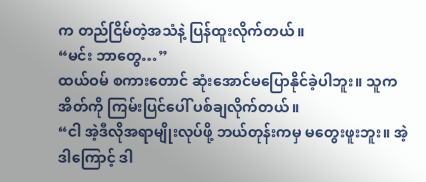က တည်ငြိမ်တဲ့အသံနဲ့ ပြန်ထူးလိုက်တယ်။
“မင်း ဘာတွေ…”
ထယ်ဝမ် စကားတောင် ဆုံးအောင်မပြောနိုင်ခဲ့ပါဘူး။ သူက အိတ်ကို ကြမ်းပြင်ပေါ် ပစ်ချလိုက်တယ်။
“ငါ အဲ့ဒီလိုအရာမျိုးလုပ်ဖို့ ဘယ်တုန်းကမှ မတွေးဖူးဘူး။ အဲ့ဒါကြောင့် ဒါ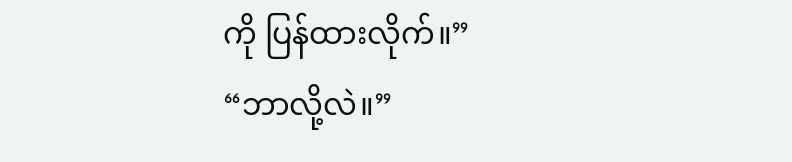ကို ပြန်ထားလိုက်။”
“ဘာလို့လဲ။”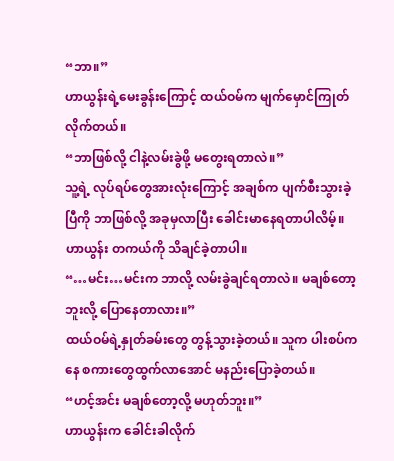“ဘာ။”
ဟာယွန်းရဲ့မေးခွန်းကြောင့် ထယ်ဝမ်က မျက်မှောင်ကြုတ်လိုက်တယ်။
“ဘာဖြစ်လို့ ငါနဲ့လမ်းခွဲဖို့ မတွေးရတာလဲ။”
သူ့ရဲ့ လုပ်ရပ်တွေအားလုံးကြောင့် အချစ်က ပျက်စီးသွားခဲ့ပြီကို ဘာဖြစ်လို့ အခုမှလာပြီး ခေါင်းမာနေရတာပါလိမ့်။ ဟာယွန်း တကယ်ကို သိချင်ခဲ့တာပါ။
“…မင်း…မင်းက ဘာလို့ လမ်းခွဲချင်ရတာလဲ။ မချစ်တော့ဘူးလို့ ပြောနေတာလား။”
ထယ်ဝမ်ရဲ့နှုတ်ခမ်းတွေ တွန့်သွားခဲ့တယ်။ သူက ပါးစပ်ကနေ စကားတွေထွက်လာအောင် မနည်းပြောခဲ့တယ်။
“ဟင့်အင်း မချစ်တော့လို့ မဟုတ်ဘူး။”
ဟာယွန်းက ခေါင်းခါလိုက်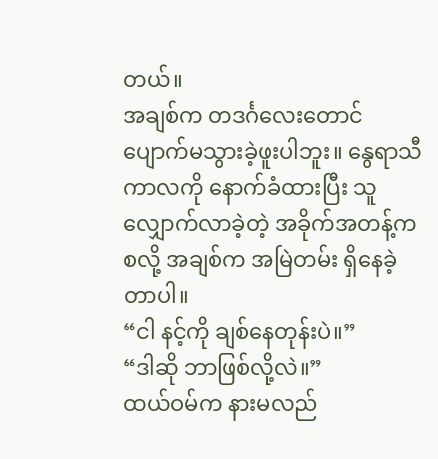တယ်။
အချစ်က တဒင်္ဂလေးတောင် ပျောက်မသွားခဲ့ဖူးပါဘူး။ နွေရာသီကာလကို နောက်ခံထားပြီး သူ လျှောက်လာခဲ့တဲ့ အခိုက်အတန့်ကစလို့ အချစ်က အမြဲတမ်း ရှိနေခဲ့တာပါ။
“ငါ နင့်ကို ချစ်နေတုန်းပဲ။”
“ဒါဆို ဘာဖြစ်လို့လဲ။”
ထယ်ဝမ်က နားမလည်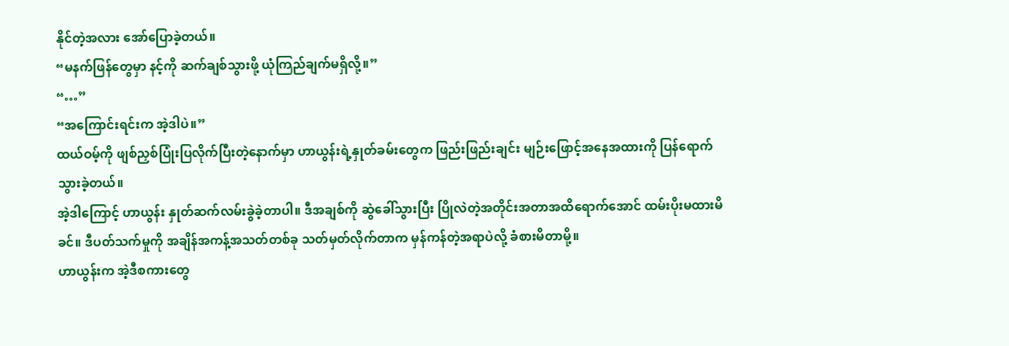နိုင်တဲ့အလား အော်ပြောခဲ့တယ်။
“မနက်ဖြန်တွေမှာ နင့်ကို ဆက်ချစ်သွားဖို့ ယုံကြည်ချက်မရှိလို့။”
“…”
“အကြောင်းရင်းက အဲ့ဒါပဲ။”
ထယ်ဝမ့်ကို ဖျစ်ညှစ်ပြုံးပြလိုက်ပြီးတဲ့နောက်မှာ ဟာယွန်းရဲ့နှုတ်ခမ်းတွေက ဖြည်းဖြည်းချင်း မျဉ်းဖြောင့်အနေအထားကို ပြန်ရောက်သွားခဲ့တယ်။
အဲ့ဒါကြောင့် ဟာယွန်း နှုတ်ဆက်လမ်းခွဲခဲ့တာပါ။ ဒီအချစ်ကို ဆွဲခေါ်သွားပြီး ပြိုလဲတဲ့အတိုင်းအတာအထိရောက်အောင် ထမ်းပိုးမထားမိခင်။ ဒီပတ်သက်မှုကို အချိန်အကန့်အသတ်တစ်ခု သတ်မှတ်လိုက်တာက မှန်ကန်တဲ့အရာပဲလို့ ခံစားမိတာမို့။
ဟာယွန်းက အဲ့ဒီစကားတွေ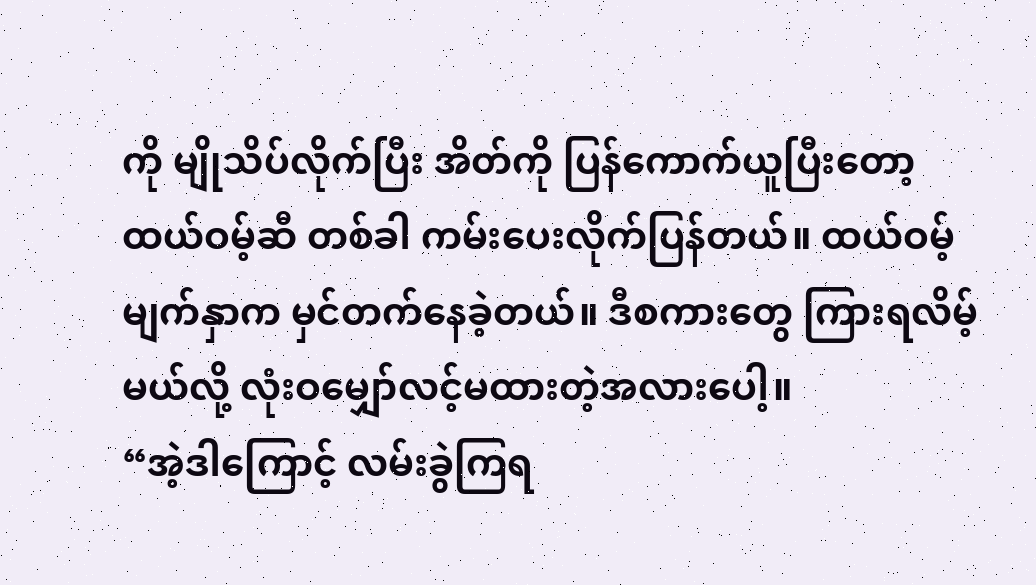ကို မျိုသိပ်လိုက်ပြီး အိတ်ကို ပြန်ကောက်ယူပြီးတော့ ထယ်ဝမ့်ဆီ တစ်ခါ ကမ်းပေးလိုက်ပြန်တယ်။ ထယ်ဝမ့်မျက်နှာက မှင်တက်နေခဲ့တယ်။ ဒီစကားတွေ ကြားရလိမ့်မယ်လို့ လုံးဝမျှော်လင့်မထားတဲ့အလားပေါ့။
“အဲ့ဒါကြောင့် လမ်းခွဲကြရ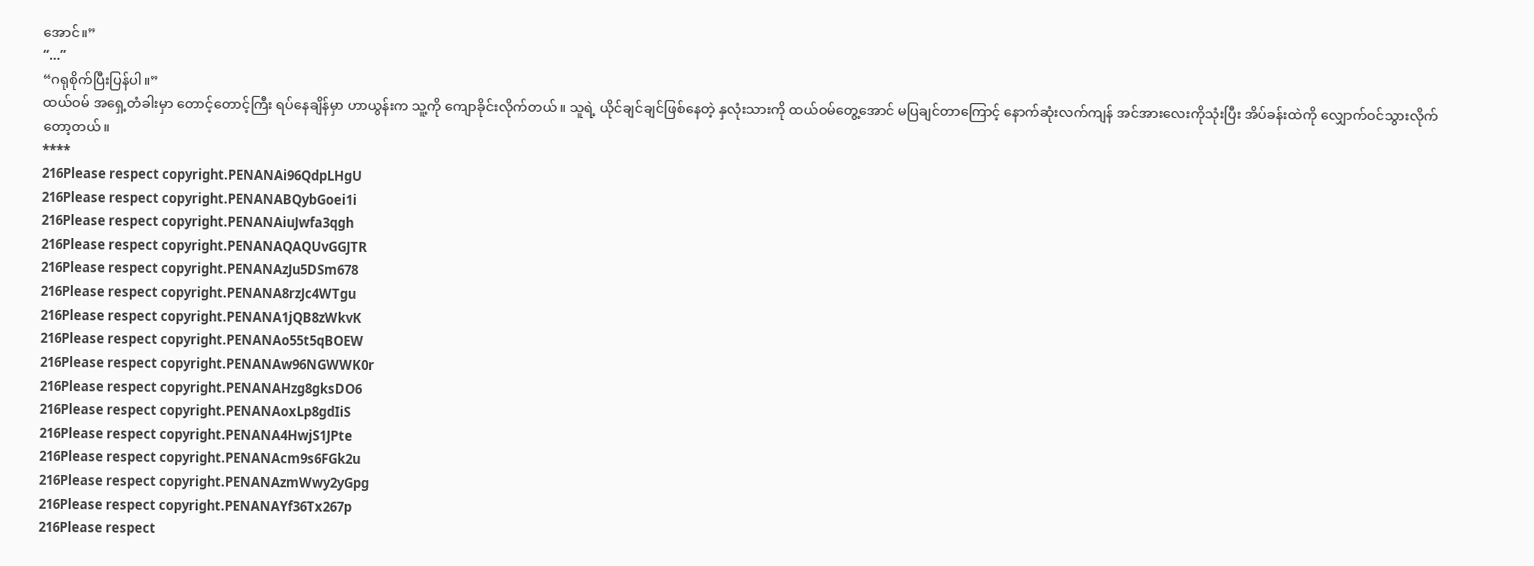အောင်။”
“…”
“ဂရုစိုက်ပြီးပြန်ပါ။”
ထယ်ဝမ် အရှေ့တံခါးမှာ တောင့်တောင့်ကြီး ရပ်နေချိန်မှာ ဟာယွန်းက သူ့ကို ကျောခိုင်းလိုက်တယ်။ သူရဲ့ ယိုင်ချင်ချင်ဖြစ်နေတဲ့ နှလုံးသားကို ထယ်ဝမ်တွေ့အောင် မပြချင်တာကြောင့် နောက်ဆုံးလက်ကျန် အင်အားလေးကိုသုံးပြီး အိပ်ခန်းထဲကို လျှောက်ဝင်သွားလိုက်တော့တယ်။
****
216Please respect copyright.PENANAi96QdpLHgU
216Please respect copyright.PENANABQybGoei1i
216Please respect copyright.PENANAiuJwfa3qgh
216Please respect copyright.PENANAQAQUvGGJTR
216Please respect copyright.PENANAzJu5DSm678
216Please respect copyright.PENANA8rzJc4WTgu
216Please respect copyright.PENANA1jQB8zWkvK
216Please respect copyright.PENANAo55t5qBOEW
216Please respect copyright.PENANAw96NGWWK0r
216Please respect copyright.PENANAHzg8gksDO6
216Please respect copyright.PENANAoxLp8gdIiS
216Please respect copyright.PENANA4HwjS1JPte
216Please respect copyright.PENANAcm9s6FGk2u
216Please respect copyright.PENANAzmWwy2yGpg
216Please respect copyright.PENANAYf36Tx267p
216Please respect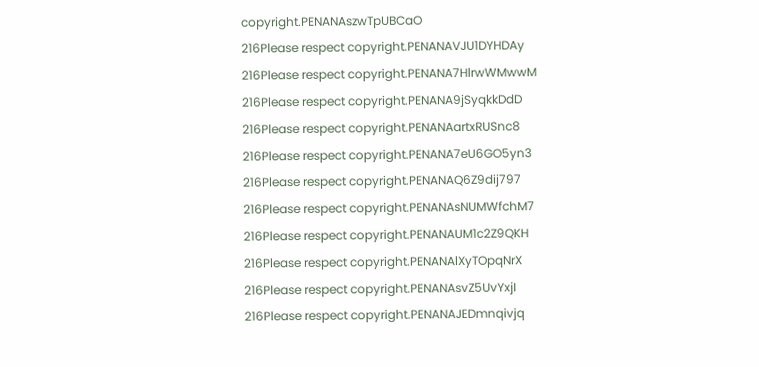copyright.PENANAszwTpUBCaO
216Please respect copyright.PENANAVJU1DYHDAy
216Please respect copyright.PENANA7HlrwWMwwM
216Please respect copyright.PENANA9jSyqkkDdD
216Please respect copyright.PENANAartxRUSnc8
216Please respect copyright.PENANA7eU6GO5yn3
216Please respect copyright.PENANAQ6Z9dij797
216Please respect copyright.PENANAsNUMWfchM7
216Please respect copyright.PENANAUM1c2Z9QKH
216Please respect copyright.PENANAlXyTOpqNrX
216Please respect copyright.PENANAsvZ5UvYxjI
216Please respect copyright.PENANAJEDmnqivjq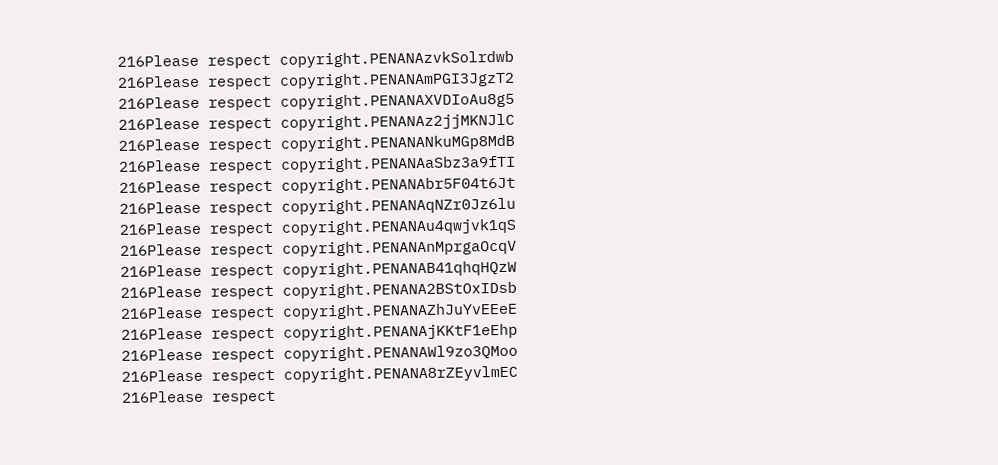216Please respect copyright.PENANAzvkSolrdwb
216Please respect copyright.PENANAmPGI3JgzT2
216Please respect copyright.PENANAXVDIoAu8g5
216Please respect copyright.PENANAz2jjMKNJlC
216Please respect copyright.PENANANkuMGp8MdB
216Please respect copyright.PENANAaSbz3a9fTI
216Please respect copyright.PENANAbr5F04t6Jt
216Please respect copyright.PENANAqNZr0Jz6lu
216Please respect copyright.PENANAu4qwjvk1qS
216Please respect copyright.PENANAnMprgaOcqV
216Please respect copyright.PENANAB41qhqHQzW
216Please respect copyright.PENANA2BStOxIDsb
216Please respect copyright.PENANAZhJuYvEEeE
216Please respect copyright.PENANAjKKtF1eEhp
216Please respect copyright.PENANAWl9zo3QMoo
216Please respect copyright.PENANA8rZEyvlmEC
216Please respect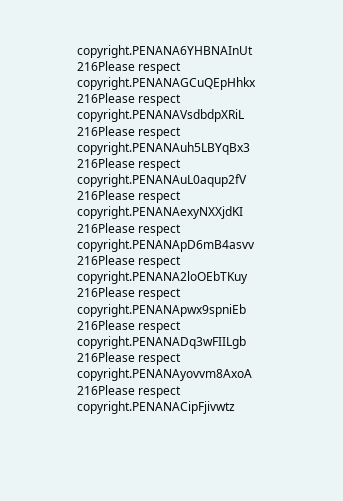copyright.PENANA6YHBNAInUt
216Please respect copyright.PENANAGCuQEpHhkx
216Please respect copyright.PENANAVsdbdpXRiL
216Please respect copyright.PENANAuh5LBYqBx3
216Please respect copyright.PENANAuL0aqup2fV
216Please respect copyright.PENANAexyNXXjdKI
216Please respect copyright.PENANApD6mB4asvv
216Please respect copyright.PENANA2loOEbTKuy
216Please respect copyright.PENANApwx9spniEb
216Please respect copyright.PENANADq3wFIILgb
216Please respect copyright.PENANAyovvm8AxoA
216Please respect copyright.PENANACipFjivwtz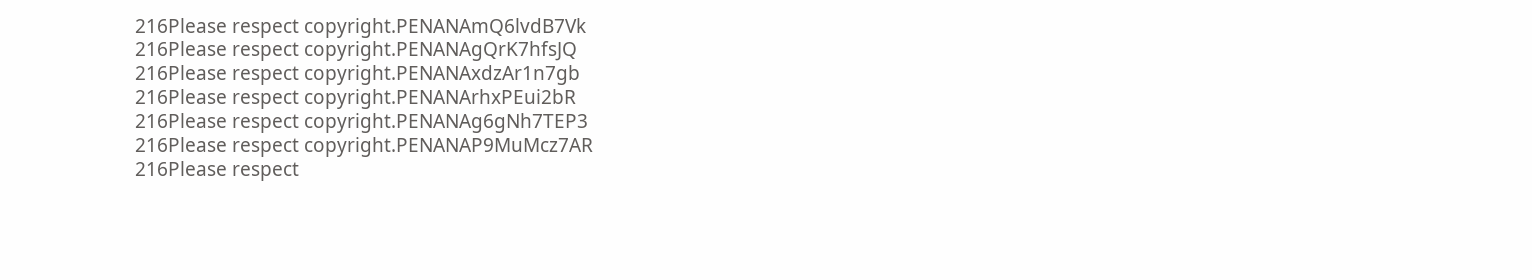216Please respect copyright.PENANAmQ6lvdB7Vk
216Please respect copyright.PENANAgQrK7hfsJQ
216Please respect copyright.PENANAxdzAr1n7gb
216Please respect copyright.PENANArhxPEui2bR
216Please respect copyright.PENANAg6gNh7TEP3
216Please respect copyright.PENANAP9MuMcz7AR
216Please respect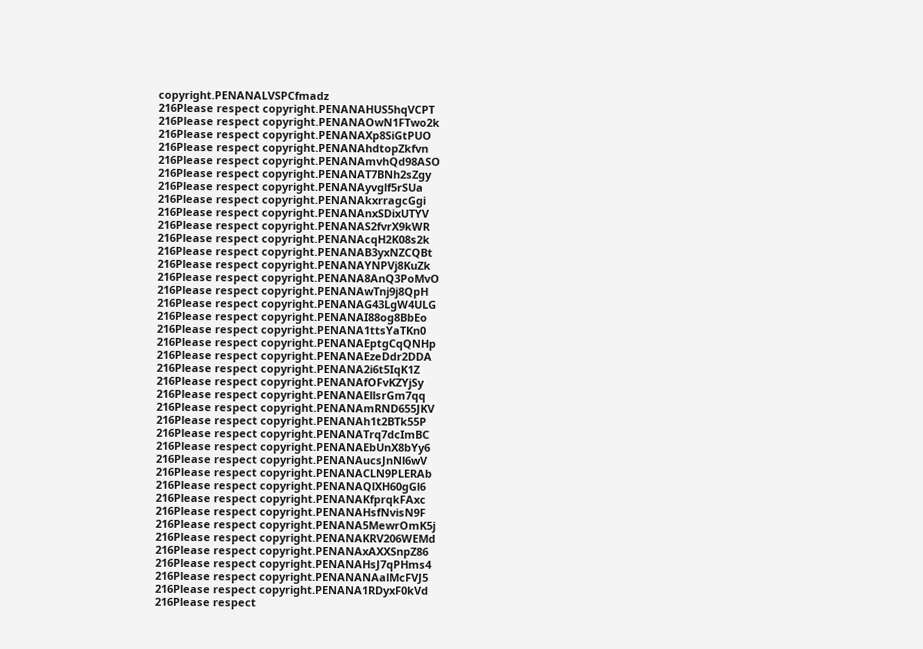copyright.PENANALVSPCfmadz
216Please respect copyright.PENANAHUS5hqVCPT
216Please respect copyright.PENANAOwN1FTwo2k
216Please respect copyright.PENANAXp8SiGtPUO
216Please respect copyright.PENANAhdtopZkfvn
216Please respect copyright.PENANAmvhQd98ASO
216Please respect copyright.PENANAT7BNh2sZgy
216Please respect copyright.PENANAyvglf5rSUa
216Please respect copyright.PENANAkxrragcGgi
216Please respect copyright.PENANAnxSDixUTYV
216Please respect copyright.PENANAS2fvrX9kWR
216Please respect copyright.PENANAcqH2K08s2k
216Please respect copyright.PENANAB3yxNZCQBt
216Please respect copyright.PENANAYNPVj8KuZk
216Please respect copyright.PENANA8AnQ3PoMvO
216Please respect copyright.PENANAwTnj9j8QpH
216Please respect copyright.PENANAG43LgW4ULG
216Please respect copyright.PENANAI88og8BbEo
216Please respect copyright.PENANA1ttsYaTKn0
216Please respect copyright.PENANAEptgCqQNHp
216Please respect copyright.PENANAEzeDdr2DDA
216Please respect copyright.PENANA2i6t5IqK1Z
216Please respect copyright.PENANAfOFvKZYjSy
216Please respect copyright.PENANAEllsrGm7qq
216Please respect copyright.PENANAmRND655JKV
216Please respect copyright.PENANAh1t2BTk55P
216Please respect copyright.PENANATrq7dcImBC
216Please respect copyright.PENANAEbUnX8bYy6
216Please respect copyright.PENANAucsJnNl6wV
216Please respect copyright.PENANACLN9PLERAb
216Please respect copyright.PENANAQlXH60gGl6
216Please respect copyright.PENANAKfprqkFAxc
216Please respect copyright.PENANAHsfNvisN9F
216Please respect copyright.PENANA5MewrOmK5j
216Please respect copyright.PENANAKRV206WEMd
216Please respect copyright.PENANAxAXXSnpZ86
216Please respect copyright.PENANAHsJ7qPHms4
216Please respect copyright.PENANANAalMcFVJ5
216Please respect copyright.PENANA1RDyxF0kVd
216Please respect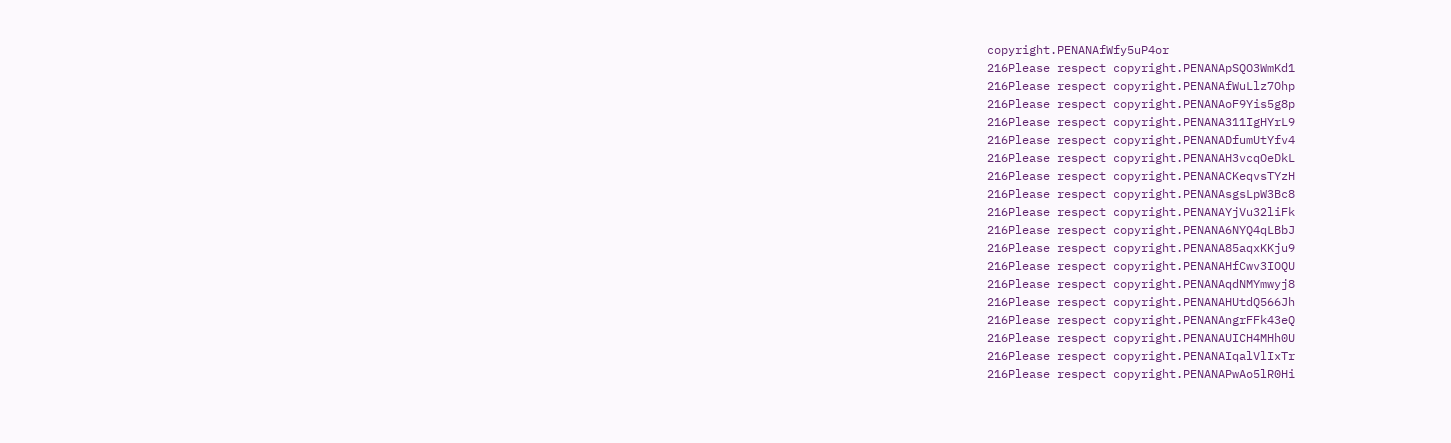copyright.PENANAfWfy5uP4or
216Please respect copyright.PENANApSQO3WmKd1
216Please respect copyright.PENANAfWuLlz7Ohp
216Please respect copyright.PENANAoF9Yis5g8p
216Please respect copyright.PENANA311IgHYrL9
216Please respect copyright.PENANADfumUtYfv4
216Please respect copyright.PENANAH3vcqOeDkL
216Please respect copyright.PENANACKeqvsTYzH
216Please respect copyright.PENANAsgsLpW3Bc8
216Please respect copyright.PENANAYjVu32liFk
216Please respect copyright.PENANA6NYQ4qLBbJ
216Please respect copyright.PENANA85aqxKKju9
216Please respect copyright.PENANAHfCwv3IOQU
216Please respect copyright.PENANAqdNMYmwyj8
216Please respect copyright.PENANAHUtdQ566Jh
216Please respect copyright.PENANAngrFFk43eQ
216Please respect copyright.PENANAUICH4MHh0U
216Please respect copyright.PENANAIqalVlIxTr
216Please respect copyright.PENANAPwAo5lR0Hi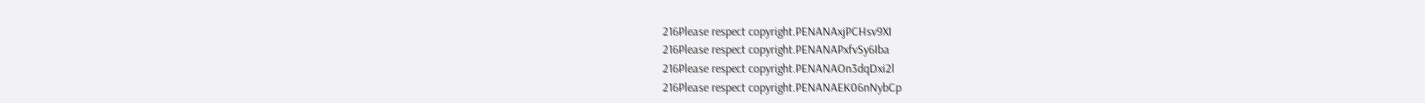216Please respect copyright.PENANAxjPCHsv9XI
216Please respect copyright.PENANAPxfvSy6Iba
216Please respect copyright.PENANAOn3dqDxi2l
216Please respect copyright.PENANAEK06nNybCp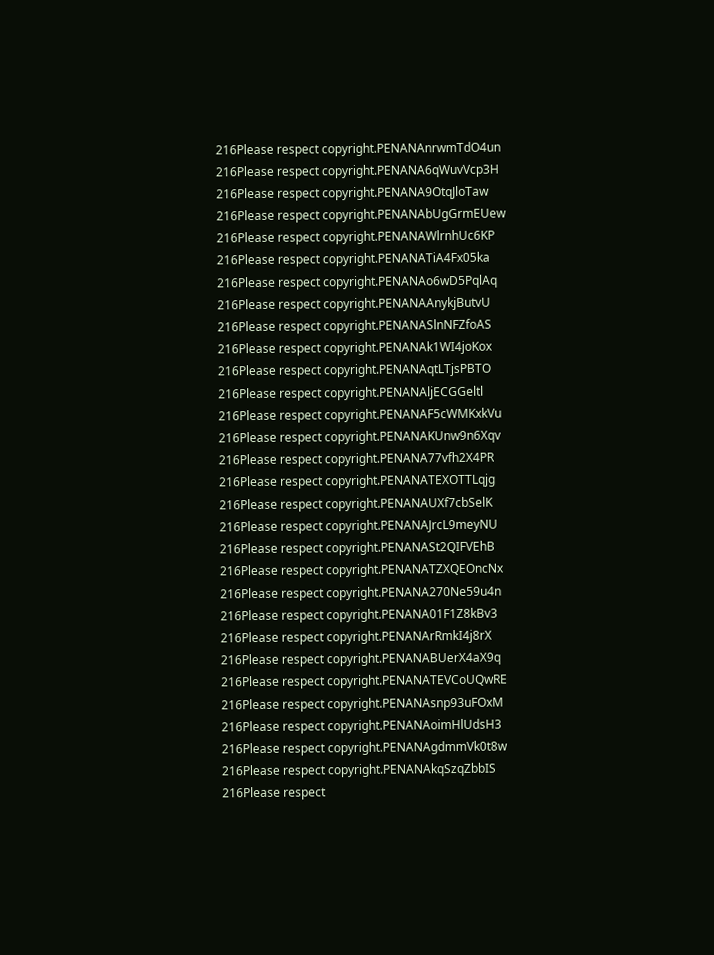216Please respect copyright.PENANAnrwmTdO4un
216Please respect copyright.PENANA6qWuvVcp3H
216Please respect copyright.PENANA9OtqJloTaw
216Please respect copyright.PENANAbUgGrmEUew
216Please respect copyright.PENANAWlrnhUc6KP
216Please respect copyright.PENANATiA4Fx05ka
216Please respect copyright.PENANAo6wD5PqlAq
216Please respect copyright.PENANAAnykjButvU
216Please respect copyright.PENANASlnNFZfoAS
216Please respect copyright.PENANAk1WI4joKox
216Please respect copyright.PENANAqtLTjsPBTO
216Please respect copyright.PENANAljECGGeltl
216Please respect copyright.PENANAF5cWMKxkVu
216Please respect copyright.PENANAKUnw9n6Xqv
216Please respect copyright.PENANA77vfh2X4PR
216Please respect copyright.PENANATEXOTTLqjg
216Please respect copyright.PENANAUXf7cbSelK
216Please respect copyright.PENANAJrcL9meyNU
216Please respect copyright.PENANASt2QIFVEhB
216Please respect copyright.PENANATZXQEOncNx
216Please respect copyright.PENANA270Ne59u4n
216Please respect copyright.PENANA01F1Z8kBv3
216Please respect copyright.PENANArRmkI4j8rX
216Please respect copyright.PENANABUerX4aX9q
216Please respect copyright.PENANATEVCoUQwRE
216Please respect copyright.PENANAsnp93uFOxM
216Please respect copyright.PENANAoimHlUdsH3
216Please respect copyright.PENANAgdmmVk0t8w
216Please respect copyright.PENANAkqSzqZbbIS
216Please respect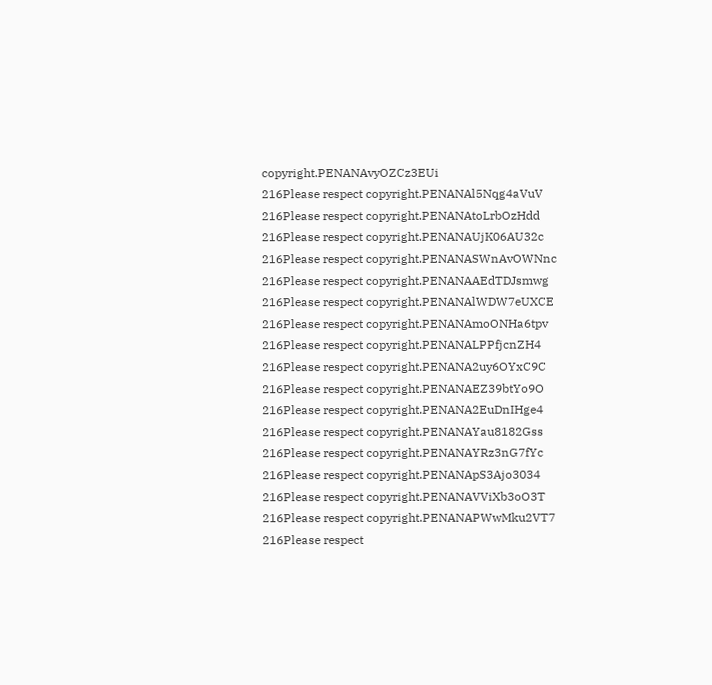copyright.PENANAvyOZCz3EUi
216Please respect copyright.PENANAl5Nqg4aVuV
216Please respect copyright.PENANAtoLrbOzHdd
216Please respect copyright.PENANAUjK06AU32c
216Please respect copyright.PENANASWnAvOWNnc
216Please respect copyright.PENANAAEdTDJsmwg
216Please respect copyright.PENANAlWDW7eUXCE
216Please respect copyright.PENANAmoONHa6tpv
216Please respect copyright.PENANALPPfjcnZH4
216Please respect copyright.PENANA2uy6OYxC9C
216Please respect copyright.PENANAEZ39btYo9O
216Please respect copyright.PENANA2EuDnIHge4
216Please respect copyright.PENANAYau8182Gss
216Please respect copyright.PENANAYRz3nG7fYc
216Please respect copyright.PENANApS3Ajo3034
216Please respect copyright.PENANAVViXb3oO3T
216Please respect copyright.PENANAPWwMku2VT7
216Please respect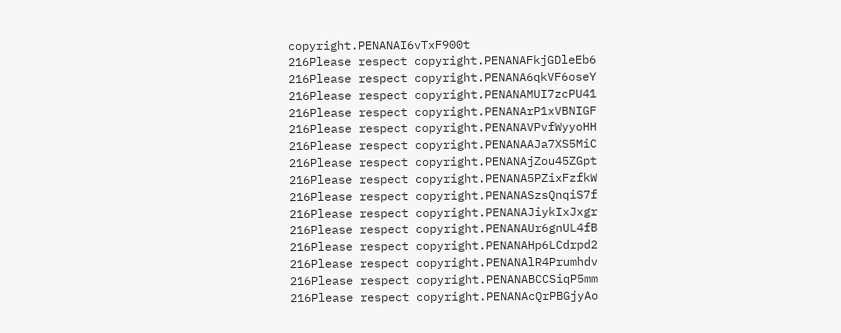copyright.PENANAI6vTxF900t
216Please respect copyright.PENANAFkjGDleEb6
216Please respect copyright.PENANA6qkVF6oseY
216Please respect copyright.PENANAMUI7zcPU41
216Please respect copyright.PENANArP1xVBNIGF
216Please respect copyright.PENANAVPvfWyyoHH
216Please respect copyright.PENANAAJa7XS5MiC
216Please respect copyright.PENANAjZou45ZGpt
216Please respect copyright.PENANA5PZixFzfkW
216Please respect copyright.PENANASzsQnqiS7f
216Please respect copyright.PENANAJiykIxJxgr
216Please respect copyright.PENANAUr6gnUL4fB
216Please respect copyright.PENANAHp6LCdrpd2
216Please respect copyright.PENANAlR4Prumhdv
216Please respect copyright.PENANABCCSiqP5mm
216Please respect copyright.PENANAcQrPBGjyAo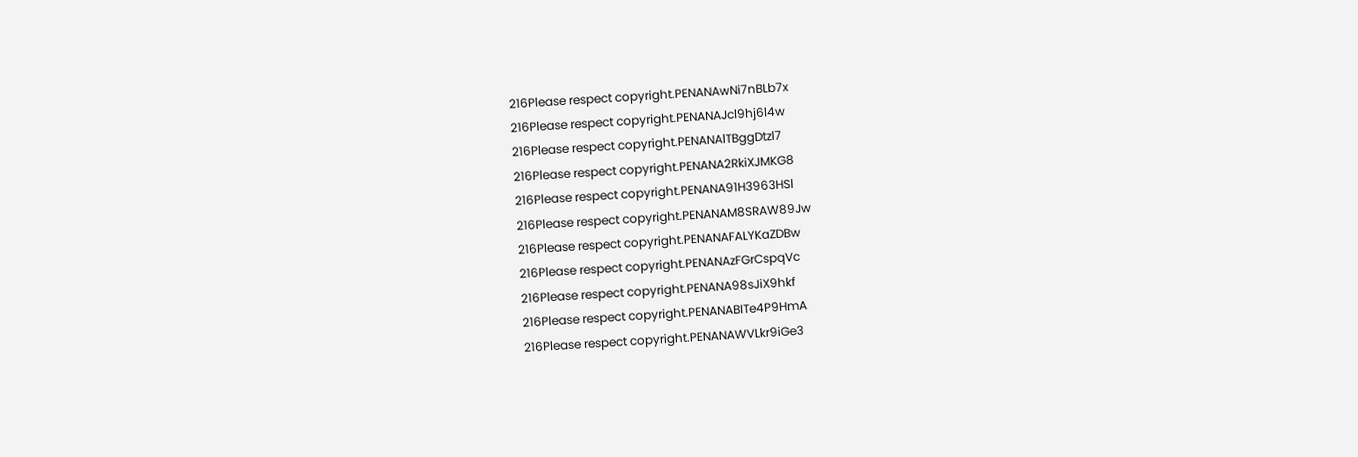216Please respect copyright.PENANAwNi7nBLb7x
216Please respect copyright.PENANAJcl9hj6l4w
216Please respect copyright.PENANAlTBggDtzl7
216Please respect copyright.PENANA2RkiXJMKG8
216Please respect copyright.PENANA91H3963HSl
216Please respect copyright.PENANAM8SRAW89Jw
216Please respect copyright.PENANAFALYKaZDBw
216Please respect copyright.PENANAzFGrCspqVc
216Please respect copyright.PENANA98sJiX9hkf
216Please respect copyright.PENANABITe4P9HmA
216Please respect copyright.PENANAWVLkr9iGe3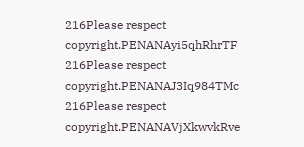216Please respect copyright.PENANAyi5qhRhrTF
216Please respect copyright.PENANAJ3Iq984TMc
216Please respect copyright.PENANAVjXkwvkRve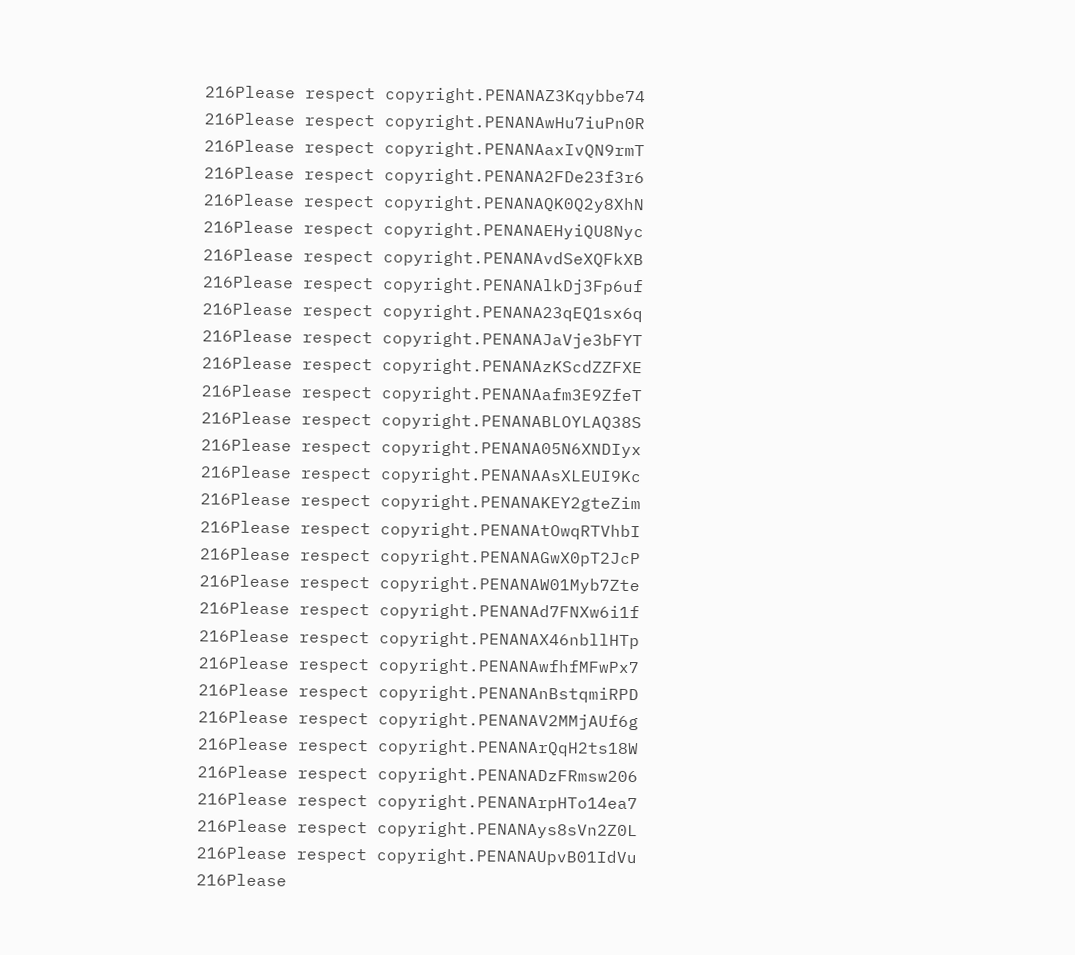216Please respect copyright.PENANAZ3Kqybbe74
216Please respect copyright.PENANAwHu7iuPn0R
216Please respect copyright.PENANAaxIvQN9rmT
216Please respect copyright.PENANA2FDe23f3r6
216Please respect copyright.PENANAQK0Q2y8XhN
216Please respect copyright.PENANAEHyiQU8Nyc
216Please respect copyright.PENANAvdSeXQFkXB
216Please respect copyright.PENANAlkDj3Fp6uf
216Please respect copyright.PENANA23qEQ1sx6q
216Please respect copyright.PENANAJaVje3bFYT
216Please respect copyright.PENANAzKScdZZFXE
216Please respect copyright.PENANAafm3E9ZfeT
216Please respect copyright.PENANABLOYLAQ38S
216Please respect copyright.PENANA05N6XNDIyx
216Please respect copyright.PENANAAsXLEUI9Kc
216Please respect copyright.PENANAKEY2gteZim
216Please respect copyright.PENANAtOwqRTVhbI
216Please respect copyright.PENANAGwX0pT2JcP
216Please respect copyright.PENANAW01Myb7Zte
216Please respect copyright.PENANAd7FNXw6i1f
216Please respect copyright.PENANAX46nbllHTp
216Please respect copyright.PENANAwfhfMFwPx7
216Please respect copyright.PENANAnBstqmiRPD
216Please respect copyright.PENANAV2MMjAUf6g
216Please respect copyright.PENANArQqH2ts18W
216Please respect copyright.PENANADzFRmsw206
216Please respect copyright.PENANArpHTo14ea7
216Please respect copyright.PENANAys8sVn2Z0L
216Please respect copyright.PENANAUpvB01IdVu
216Please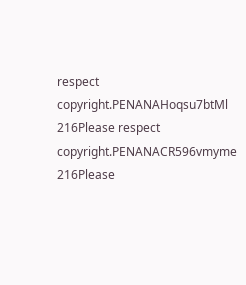respect copyright.PENANAHoqsu7btMl
216Please respect copyright.PENANACR596vmyme
216Please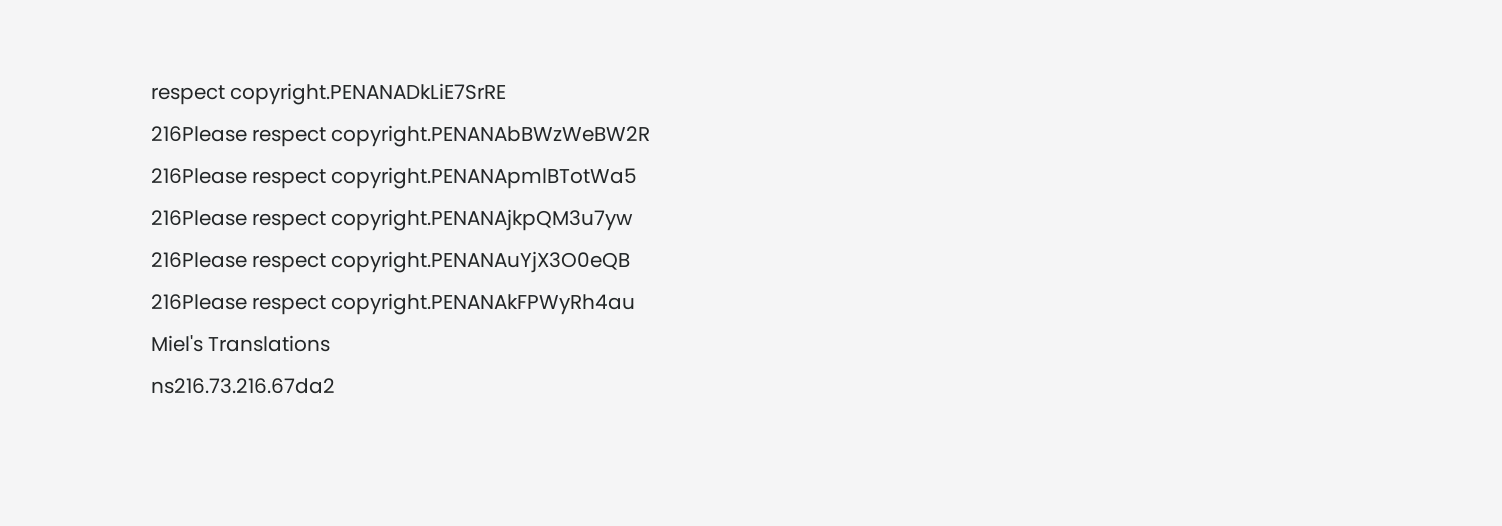respect copyright.PENANADkLiE7SrRE
216Please respect copyright.PENANAbBWzWeBW2R
216Please respect copyright.PENANApmlBTotWa5
216Please respect copyright.PENANAjkpQM3u7yw
216Please respect copyright.PENANAuYjX3O0eQB
216Please respect copyright.PENANAkFPWyRh4au
Miel's Translations
ns216.73.216.67da2